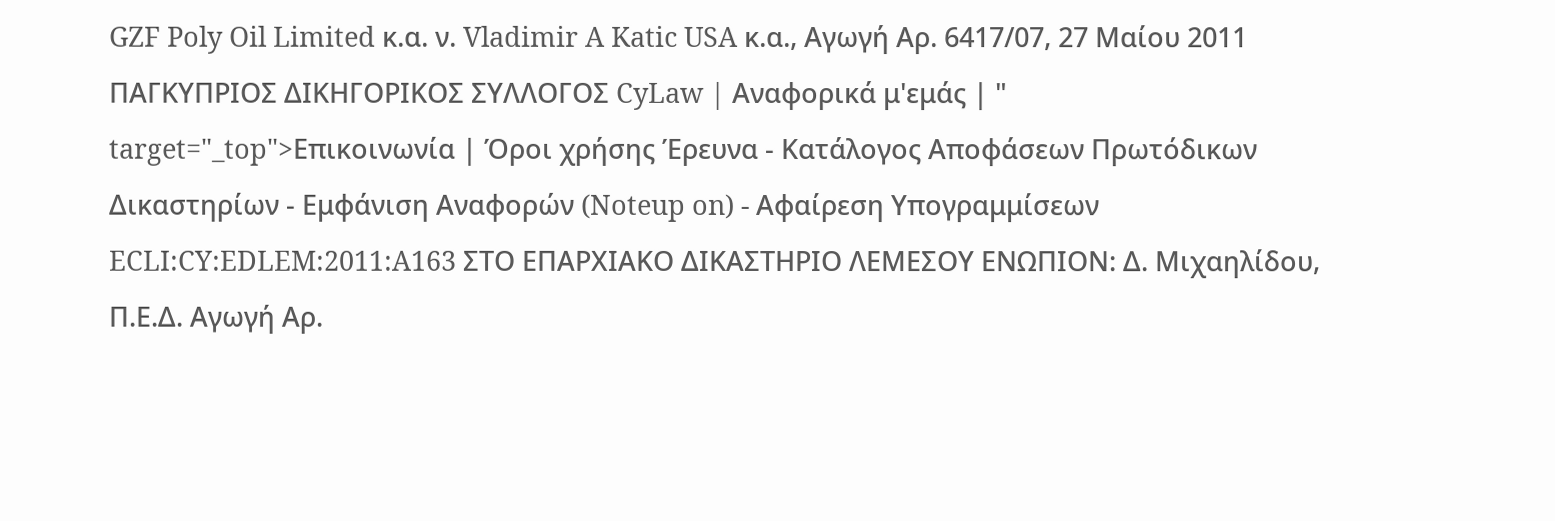GZF Poly Oil Limited κ.α. ν. Vladimir A Katic USA κ.α., Αγωγή Αρ. 6417/07, 27 Μαίου 2011 ΠΑΓΚΥΠΡΙΟΣ ΔΙΚΗΓΟΡΙΚΟΣ ΣΥΛΛΟΓΟΣ CyLaw | Αναφορικά μ'εμάς | " target="_top">Επικοινωνία | Όροι χρήσης Έρευνα - Κατάλογος Αποφάσεων Πρωτόδικων Δικαστηρίων - Εμφάνιση Αναφορών (Noteup on) - Αφαίρεση Υπογραμμίσεων ECLI:CY:EDLEM:2011:A163 ΣΤΟ ΕΠΑΡΧΙΑΚΟ ΔΙΚΑΣΤΗΡΙΟ ΛΕΜΕΣΟΥ ΕΝΩΠΙΟΝ: Δ. Μιχαηλίδου, Π.Ε.Δ. Αγωγή Αρ.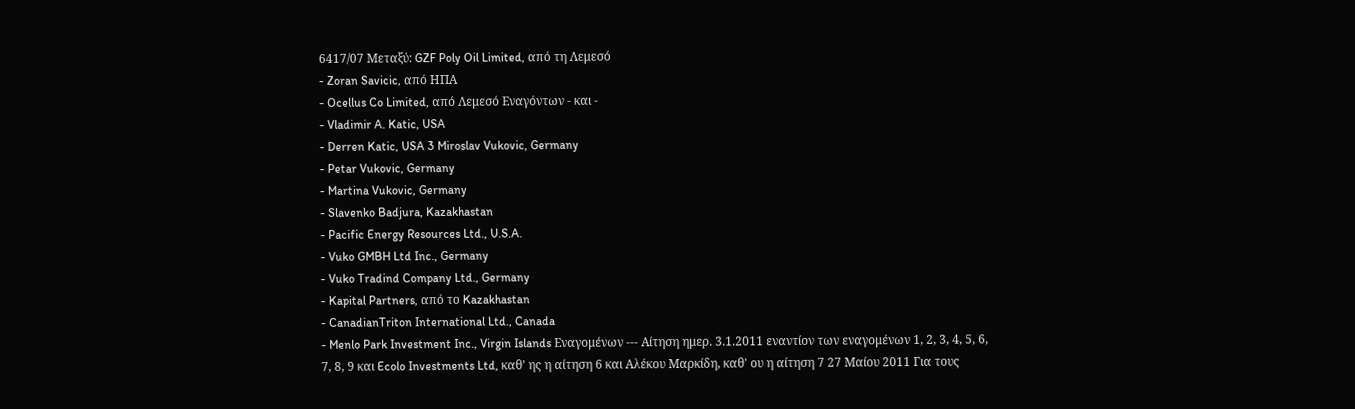6417/07 Μεταξύ: GZF Poly Oil Limited, από τη Λεμεσό
- Zoran Savicic, από ΗΠΑ
- Ocellus Co Limited, από Λεμεσό Εναγόντων - και -
- Vladimir A. Katic, USA
- Derren Katic, USA 3 Miroslav Vukovic, Germany
- Petar Vukovic, Germany
- Martina Vukovic, Germany
- Slavenko Badjura, Kazakhastan
- Pacific Energy Resources Ltd., U.S.A.
- Vuko GMBH Ltd Inc., Germany
- Vuko Tradind Company Ltd., Germany
- Kapital Partners, από το Kazakhastan
- CanadianTriton International Ltd., Canada
- Menlo Park Investment Inc., Virgin Islands Εναγομένων --- Αίτηση ημερ. 3.1.2011 εναντίον των εναγομένων 1, 2, 3, 4, 5, 6, 7, 8, 9 και Ecolo Investments Ltd, καθ' ης η αίτηση 6 και Αλέκου Μαρκίδη, καθ' ου η αίτηση 7 27 Μαίου 2011 Για τους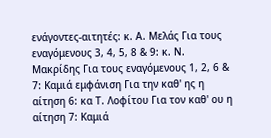ενάγοντες-αιτητές: κ. Α. Μελάς Για τους εναγόμενους 3, 4, 5, 8 & 9: κ. Ν. Μακρίδης Για τους εναγόμενους 1, 2, 6 & 7: Καμιά εμφάνιση Για την καθ' ης η αίτηση 6: κα Τ. Λοφίτου Για τον καθ' ου η αίτηση 7: Καμιά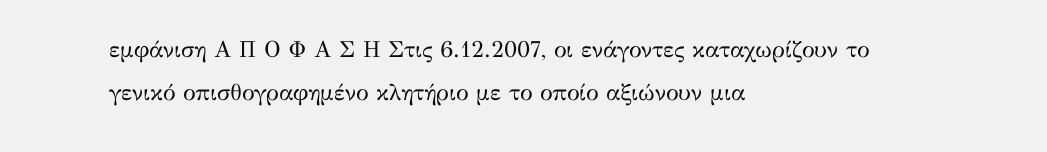εμφάνιση Α Π Ο Φ Α Σ Η Στις 6.12.2007, οι ενάγοντες καταχωρίζουν το γενικό οπισθογραφημένο κλητήριο με το οποίο αξιώνουν μια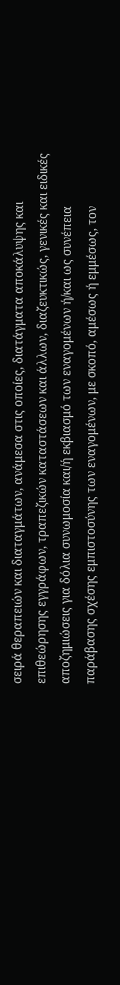σειρά θεραπειών και διαταγμάτων, ανάμεσα στις οποίες, διατάγματα αποκάλυψης και επιθεώρησης εγγράφων, τραπεζικών καταστάσεων και άλλων, διαζευκτικώς, γενικές και ειδικές αποζημιώσεις για δόλια συνωμοσία και/ή εκβιασμό των εναγομένων ή/και ως συνέπεια παράβασης σχέσης εμπιστοσύνης των εναγομένων, με σκοπό, αμέσως ή εμμέσως, τον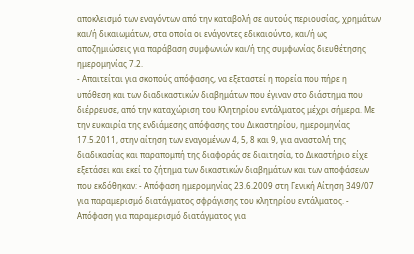αποκλεισμό των εναγόντων από την καταβολή σε αυτούς περιουσίας, χρημάτων και/ή δικαιωμάτων, στα οποία οι ενάγοντες εδικαιούντο, και/ή ως αποζημιώσεις για παράβαση συμφωνιών και/ή της συμφωνίας διευθέτησης ημερομηνίας 7.2.
- Απαιτείται για σκοπούς απόφασης, να εξεταστεί η πορεία που πήρε η υπόθεση και των διαδικαστικών διαβημάτων που έγιναν στο διάστημα που διέρρευσε, από την καταχώριση του Κλητηρίου εντάλματος μέχρι σήμερα. Με την ευκαιρία της ενδιάμεσης απόφασης του Δικαστηρίου, ημερομηνίας 17.5.2011, στην αίτηση των εναγομένων 4, 5, 8 και 9, για αναστολή της διαδικασίας και παραπομπή της διαφοράς σε διαιτησία, το Δικαστήριο είχε εξετάσει και εκεί το ζήτημα των δικαστικών διαβημάτων και των αποφάσεων που εκδόθηκαν: - Απόφαση ημερομηνίας 23.6.2009 στη Γενική Αίτηση 349/07 για παραμερισμό διατάγματος σφράγισης του κλητηρίου εντάλματος. - Απόφαση για παραμερισμό διατάγματος για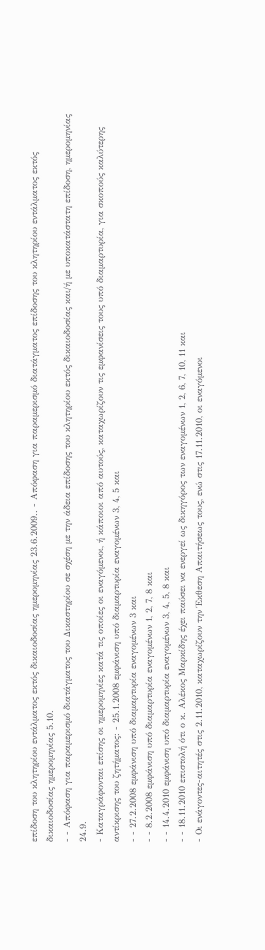επίδοση του κλητηρίου εντάλματος εκτός δικαιοδοσίας ημερομηνίας 23.6.2009.. - Απόφαση για παραμερισμό διατάγματος επίδοσης του κλητηρίου εντάλματος εκτός δικαιοδοσίας ημερομηνίας 5.10.
- - Απόφαση για παραμερισμό διατάγματος του Δικαστηρίου σε σχέση με την άδεια επίδοσης του κλητηρίου εκτός δικαιοδοσίας και/ή με υποκατάστατη επίδοση, ημερομηνίας 24.9.
- Καταγράφονται επίσης οι ημερομηνίες κατά τις οποίες οι εναγόμενοι, ή κάποιοι από αυτούς, καταχωρίζουν τις εμφανίσεις τους υπό διαμαρτυρία, για σκοπούς καλύτερης αντίκρισης του ζητήματος: - 25.1.2008 εμφάνιση υπό διαμαρτυρία εναγομένων 3, 4, 5 και
- - 27.2.2008 εμφάνιση υπό διαμαρτυρία εναγομένων 3 και
- - 8.2.2008 εμφάνιση υπό διαμαρτυρία εναγομένων 1, 2, 7, 8 και
- - 14.4.2010 εμφάνιση υπό διαμαρτυρία εναγομένων 3, 4, 5, 8 και
- - 18.11.2010 επιστολή ότι ο κ. Αλέκος Μαρκίδης έχει παύσει να ενεργεί ως δικηγόρος των εναγομένων 1, 2, 6, 7, 10, 11 και
- Οι ενάγοντες-αιτητές στις 2.11.2010, καταχωρίζουν την Έκθεση Απαιτήσεως τους, ενώ στις 17.11.2010, οι εναγόμενοι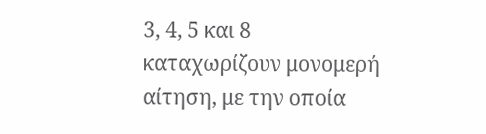3, 4, 5 και 8 καταχωρίζουν μονομερή αίτηση, με την οποία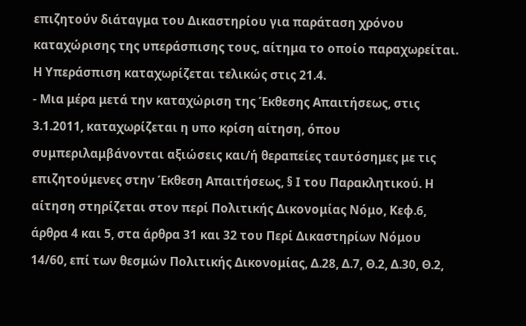επιζητούν διάταγμα του Δικαστηρίου για παράταση χρόνου καταχώρισης της υπεράσπισης τους, αίτημα το οποίο παραχωρείται. Η Υπεράσπιση καταχωρίζεται τελικώς στις 21.4.
- Μια μέρα μετά την καταχώριση της Έκθεσης Απαιτήσεως, στις 3.1.2011, καταχωρίζεται η υπο κρίση αίτηση, όπου συμπεριλαμβάνονται αξιώσεις και/ή θεραπείες ταυτόσημες με τις επιζητούμενες στην Έκθεση Απαιτήσεως, § Ι του Παρακλητικού. Η αίτηση στηρίζεται στον περί Πολιτικής Δικονομίας Νόμο, Κεφ.6, άρθρα 4 και 5, στα άρθρα 31 και 32 του Περί Δικαστηρίων Νόμου 14/60, επί των θεσμών Πολιτικής Δικονομίας, Δ.28, Δ.7, Θ.2, Δ.30, Θ.2,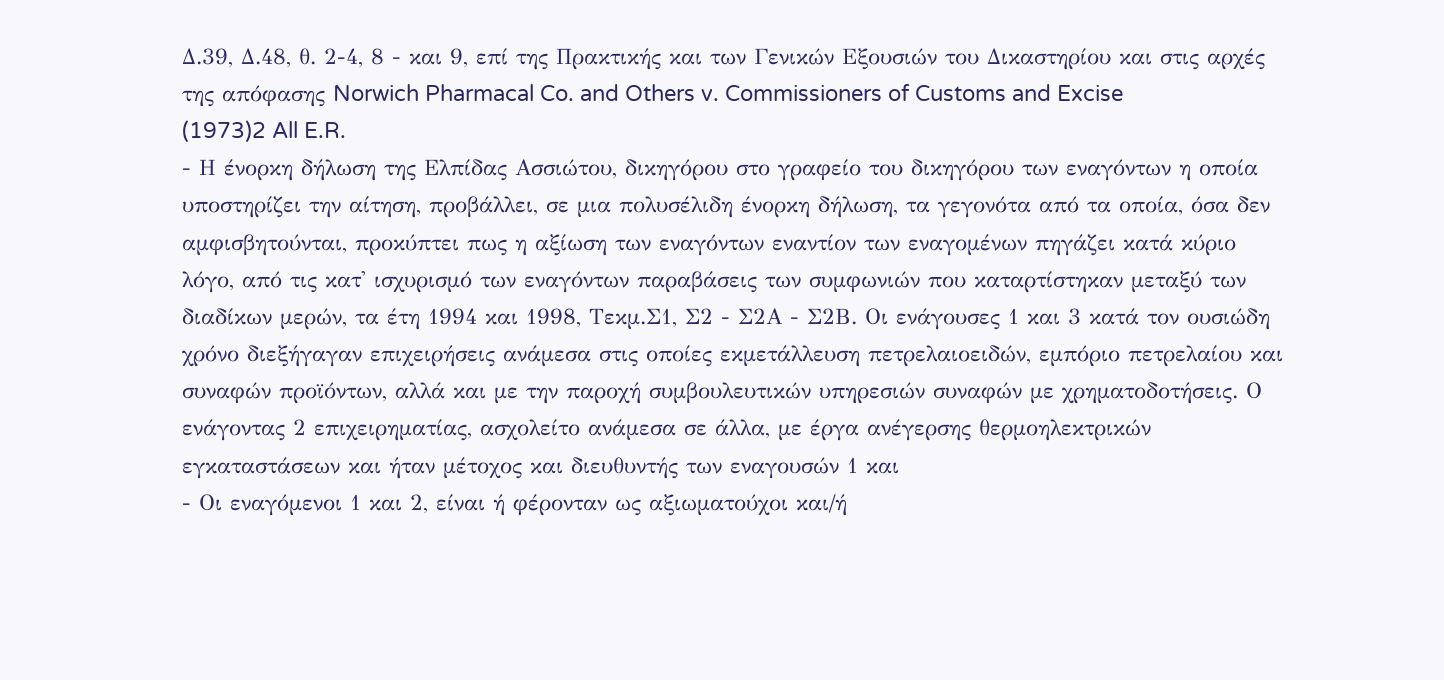Δ.39, Δ.48, θ. 2-4, 8 - και 9, επί της Πρακτικής και των Γενικών Εξουσιών του Δικαστηρίου και στις αρχές της απόφασης Norwich Pharmacal Co. and Others v. Commissioners of Customs and Excise
(1973)2 All E.R.
- Η ένορκη δήλωση της Ελπίδας Ασσιώτου, δικηγόρου στο γραφείο του δικηγόρου των εναγόντων η οποία υποστηρίζει την αίτηση, προβάλλει, σε μια πολυσέλιδη ένορκη δήλωση, τα γεγονότα από τα οποία, όσα δεν αμφισβητούνται, προκύπτει πως η αξίωση των εναγόντων εναντίον των εναγομένων πηγάζει κατά κύριο λόγο, από τις κατ' ισχυρισμό των εναγόντων παραβάσεις των συμφωνιών που καταρτίστηκαν μεταξύ των διαδίκων μερών, τα έτη 1994 και 1998, Τεκμ.Σ1, Σ2 - Σ2Α - Σ2Β. Οι ενάγουσες 1 και 3 κατά τον ουσιώδη χρόνο διεξήγαγαν επιχειρήσεις ανάμεσα στις οποίες εκμετάλλευση πετρελαιοειδών, εμπόριο πετρελαίου και συναφών προϊόντων, αλλά και με την παροχή συμβουλευτικών υπηρεσιών συναφών με χρηματοδοτήσεις. Ο ενάγοντας 2 επιχειρηματίας, ασχολείτο ανάμεσα σε άλλα, με έργα ανέγερσης θερμοηλεκτρικών εγκαταστάσεων και ήταν μέτοχος και διευθυντής των εναγουσών 1 και
- Οι εναγόμενοι 1 και 2, είναι ή φέρονταν ως αξιωματούχοι και/ή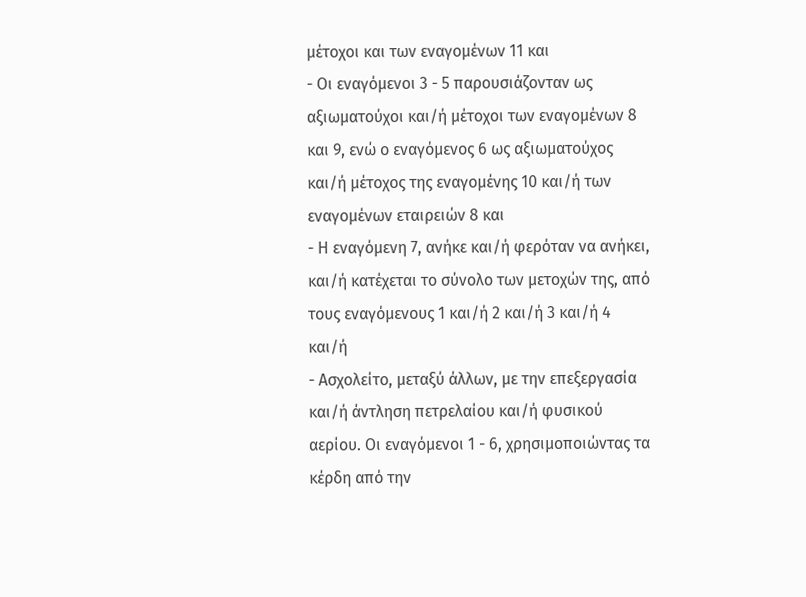μέτοχοι και των εναγομένων 11 και
- Οι εναγόμενοι 3 - 5 παρουσιάζονταν ως αξιωματούχοι και/ή μέτοχοι των εναγομένων 8 και 9, ενώ ο εναγόμενος 6 ως αξιωματούχος και/ή μέτοχος της εναγομένης 10 και/ή των εναγομένων εταιρειών 8 και
- Η εναγόμενη 7, ανήκε και/ή φερόταν να ανήκει, και/ή κατέχεται το σύνολο των μετοχών της, από τους εναγόμενους 1 και/ή 2 και/ή 3 και/ή 4 και/ή
- Ασχολείτο, μεταξύ άλλων, με την επεξεργασία και/ή άντληση πετρελαίου και/ή φυσικού αερίου. Οι εναγόμενοι 1 - 6, χρησιμοποιώντας τα κέρδη από την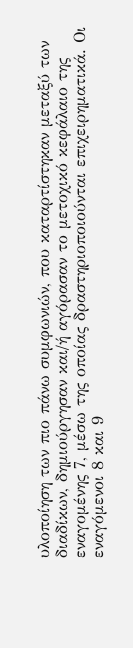υλοποίηση των πιο πάνω συμφωνιών, που καταρτίστηκαν μεταξύ των διαδίκων, δημιούργησαν και/ή αγόρασαν το μετοχικό κεφάλαιο της εναγομένης 7, μέσω της οποίας δραστηριοποιούνται επιχειρηματικά. Οι εναγόμενοι 8 και 9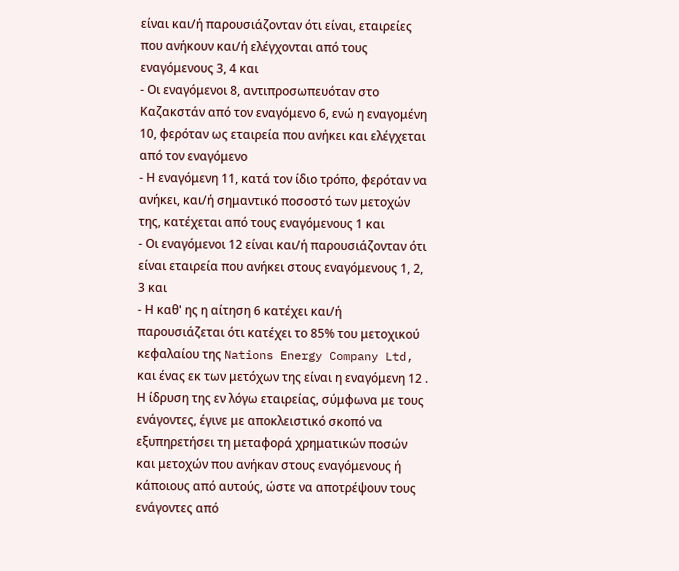είναι και/ή παρουσιάζονταν ότι είναι, εταιρείες που ανήκουν και/ή ελέγχονται από τους εναγόμενους 3, 4 και
- Οι εναγόμενοι 8, αντιπροσωπευόταν στο Καζακστάν από τον εναγόμενο 6, ενώ η εναγομένη 10, φερόταν ως εταιρεία που ανήκει και ελέγχεται από τον εναγόμενο
- Η εναγόμενη 11, κατά τον ίδιο τρόπο, φερόταν να ανήκει, και/ή σημαντικό ποσοστό των μετοχών της, κατέχεται από τους εναγόμενους 1 και
- Οι εναγόμενοι 12 είναι και/ή παρουσιάζονταν ότι είναι εταιρεία που ανήκει στους εναγόμενους 1, 2, 3 και
- Η καθ' ης η αίτηση 6 κατέχει και/ή παρουσιάζεται ότι κατέχει το 85% του μετοχικού κεφαλαίου της Nations Energy Company Ltd, και ένας εκ των μετόχων της είναι η εναγόμενη 12 . Η ίδρυση της εν λόγω εταιρείας, σύμφωνα με τους ενάγοντες, έγινε με αποκλειστικό σκοπό να εξυπηρετήσει τη μεταφορά χρηματικών ποσών και μετοχών που ανήκαν στους εναγόμενους ή κάποιους από αυτούς, ώστε να αποτρέψουν τους ενάγοντες από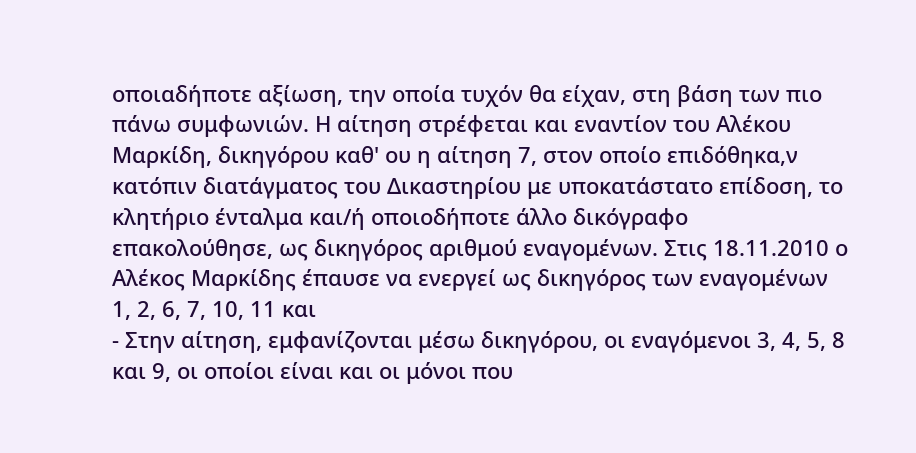οποιαδήποτε αξίωση, την οποία τυχόν θα είχαν, στη βάση των πιο πάνω συμφωνιών. Η αίτηση στρέφεται και εναντίον του Αλέκου Μαρκίδη, δικηγόρου καθ' ου η αίτηση 7, στον οποίο επιδόθηκα,ν κατόπιν διατάγματος του Δικαστηρίου με υποκατάστατο επίδοση, το κλητήριο ένταλμα και/ή οποιοδήποτε άλλο δικόγραφο επακολούθησε, ως δικηγόρος αριθμού εναγομένων. Στις 18.11.2010 ο Αλέκος Μαρκίδης έπαυσε να ενεργεί ως δικηγόρος των εναγομένων 1, 2, 6, 7, 10, 11 και
- Στην αίτηση, εμφανίζονται μέσω δικηγόρου, οι εναγόμενοι 3, 4, 5, 8 και 9, οι οποίοι είναι και οι μόνοι που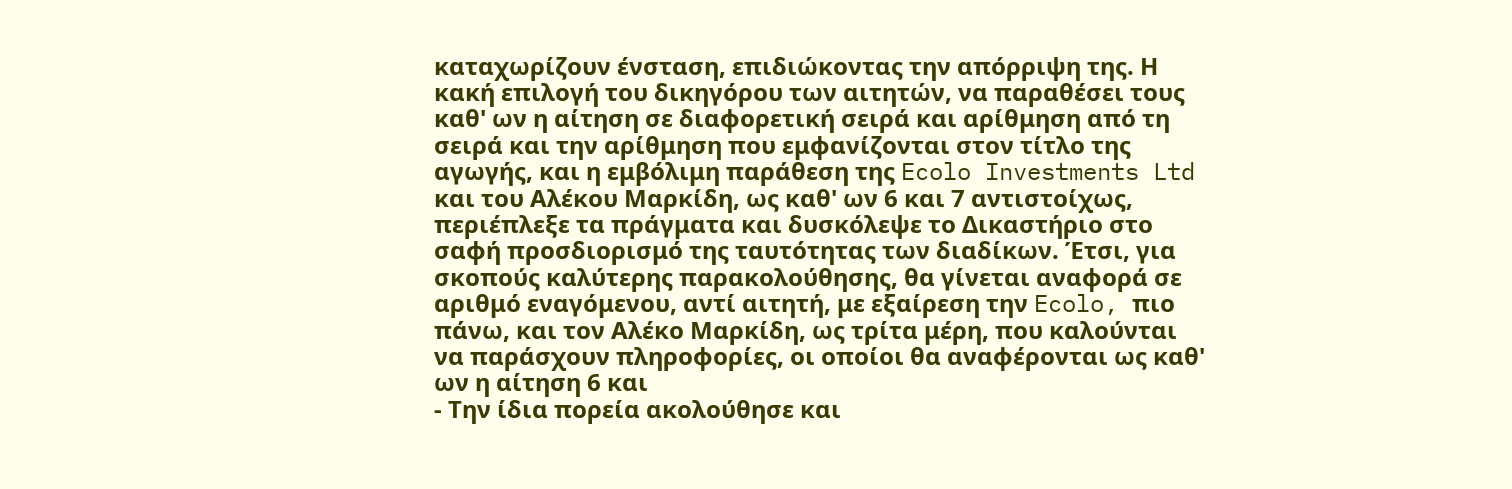καταχωρίζουν ένσταση, επιδιώκοντας την απόρριψη της. Η κακή επιλογή του δικηγόρου των αιτητών, να παραθέσει τους καθ' ων η αίτηση σε διαφορετική σειρά και αρίθμηση από τη σειρά και την αρίθμηση που εμφανίζονται στον τίτλο της αγωγής, και η εμβόλιμη παράθεση της Ecolo Investments Ltd και του Αλέκου Μαρκίδη, ως καθ' ων 6 και 7 αντιστοίχως, περιέπλεξε τα πράγματα και δυσκόλεψε το Δικαστήριο στο σαφή προσδιορισμό της ταυτότητας των διαδίκων. Έτσι, για σκοπούς καλύτερης παρακολούθησης, θα γίνεται αναφορά σε αριθμό εναγόμενου, αντί αιτητή, με εξαίρεση την Ecolo, πιο πάνω, και τον Αλέκο Μαρκίδη, ως τρίτα μέρη, που καλούνται να παράσχουν πληροφορίες, οι οποίοι θα αναφέρονται ως καθ' ων η αίτηση 6 και
- Την ίδια πορεία ακολούθησε και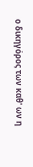ο δικηγόρος των καθ' ων η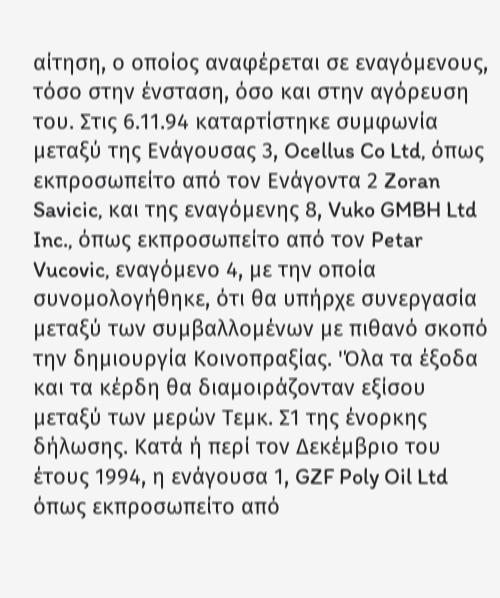αίτηση, ο οποίος αναφέρεται σε εναγόμενους, τόσο στην ένσταση, όσο και στην αγόρευση του. Στις 6.11.94 καταρτίστηκε συμφωνία μεταξύ της Ενάγουσας 3, Ocellus Co Ltd, όπως εκπροσωπείτο από τον Ενάγοντα 2 Zoran Savicic, και της εναγόμενης 8, Vuko GMBH Ltd Inc., όπως εκπροσωπείτο από τον Petar Vucovic, εναγόμενο 4, με την οποία συνομολογήθηκε, ότι θα υπήρχε συνεργασία μεταξύ των συμβαλλομένων με πιθανό σκοπό την δημιουργία Κοινοπραξίας. 'Όλα τα έξοδα και τα κέρδη θα διαμοιράζονταν εξίσου μεταξύ των μερών Τεμκ. Σ1 της ένορκης δήλωσης. Κατά ή περί τον Δεκέμβριο του έτους 1994, η ενάγουσα 1, GZF Poly Oil Ltd όπως εκπροσωπείτο από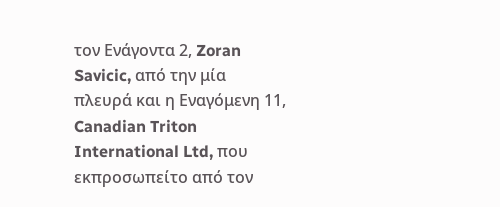τον Ενάγοντα 2, Zoran Savicic, από την μία πλευρά και η Εναγόμενη 11, Canadian Triton International Ltd, που εκπροσωπείτο από τον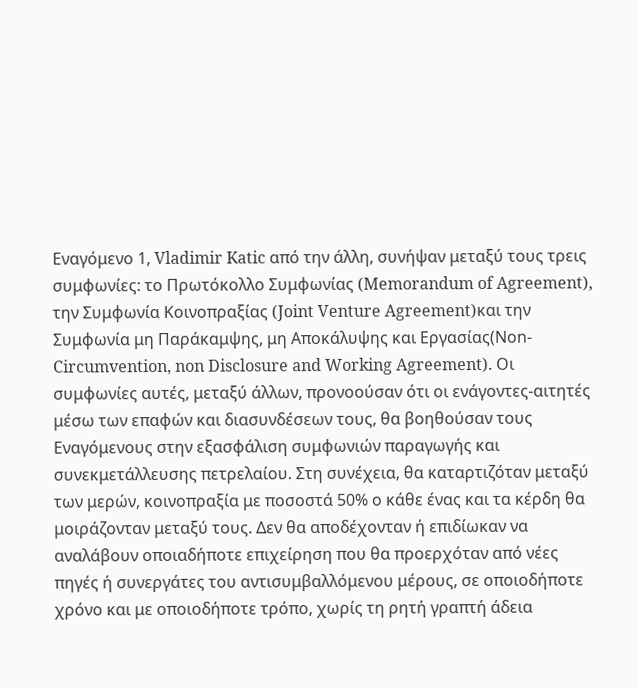Εναγόμενο 1, Vladimir Katic από την άλλη, συνήψαν μεταξύ τους τρεις συμφωνίες: το Πρωτόκολλο Συμφωνίας (Memorandum of Agreement), την Συμφωνία Κοινοπραξίας (Joint Venture Agreement)και την Συμφωνία μη Παράκαμψης, μη Αποκάλυψης και Εργασίας(Νon-Circumvention, non Disclosure and Working Agreement). Οι συμφωνίες αυτές, μεταξύ άλλων, προνοούσαν ότι οι ενάγοντες-αιτητές μέσω των επαφών και διασυνδέσεων τους, θα βοηθούσαν τους Εναγόμενους στην εξασφάλιση συμφωνιών παραγωγής και συνεκμετάλλευσης πετρελαίου. Στη συνέχεια, θα καταρτιζόταν μεταξύ των μερών, κοινοπραξία με ποσοστά 50% ο κάθε ένας και τα κέρδη θα μοιράζονταν μεταξύ τους. Δεν θα αποδέχονταν ή επιδίωκαν να αναλάβουν οποιαδήποτε επιχείρηση που θα προερχόταν από νέες πηγές ή συνεργάτες του αντισυμβαλλόμενου μέρους, σε οποιοδήποτε χρόνο και με οποιοδήποτε τρόπο, χωρίς τη ρητή γραπτή άδεια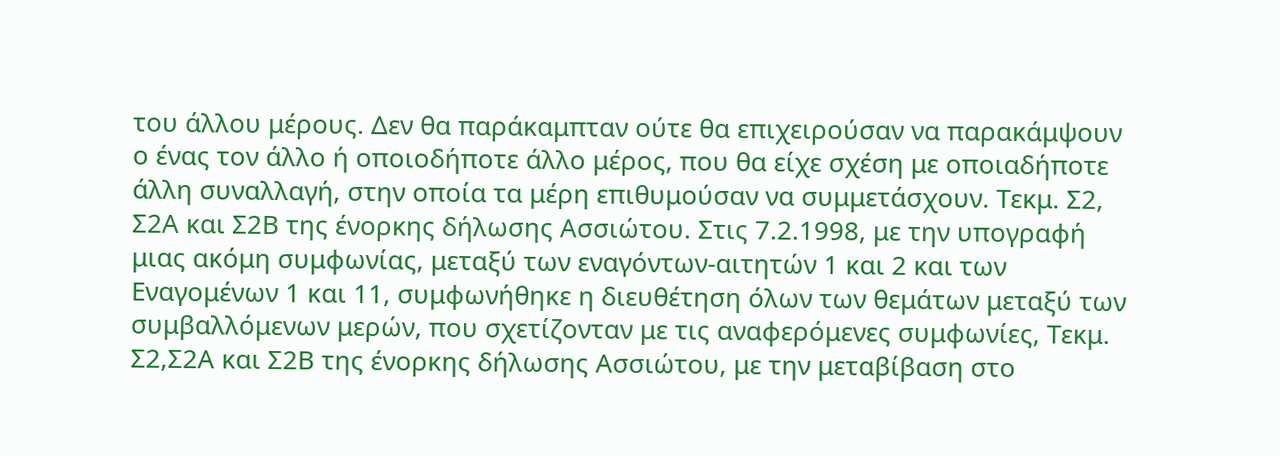του άλλου μέρους. Δεν θα παράκαμπταν ούτε θα επιχειρούσαν να παρακάμψουν ο ένας τον άλλο ή οποιοδήποτε άλλο μέρος, που θα είχε σχέση με οποιαδήποτε άλλη συναλλαγή, στην οποία τα μέρη επιθυμούσαν να συμμετάσχουν. Τεκμ. Σ2, Σ2Α και Σ2Β της ένορκης δήλωσης Ασσιώτου. Στις 7.2.1998, με την υπογραφή μιας ακόμη συμφωνίας, μεταξύ των εναγόντων-αιτητών 1 και 2 και των Εναγομένων 1 και 11, συμφωνήθηκε η διευθέτηση όλων των θεμάτων μεταξύ των συμβαλλόμενων μερών, που σχετίζονταν με τις αναφερόμενες συμφωνίες, Τεκμ. Σ2,Σ2Α και Σ2Β της ένορκης δήλωσης Ασσιώτου, με την μεταβίβαση στο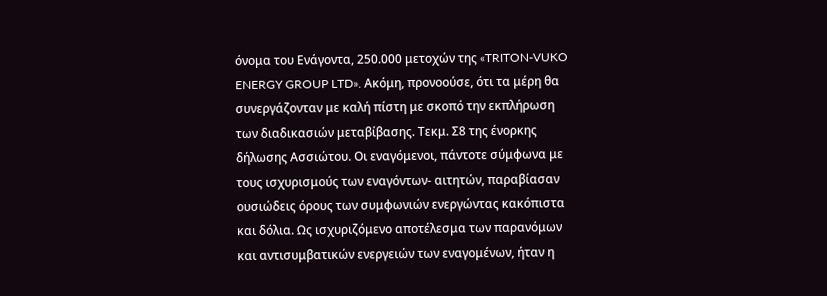όνομα του Ενάγοντα, 250.000 μετοχών της «TRITON-VUKO ENERGY GROUP LTD». Ακόμη, προνοούσε, ότι τα μέρη θα συνεργάζονταν με καλή πίστη με σκοπό την εκπλήρωση των διαδικασιών μεταβίβασης. Τεκμ. Σ8 της ένορκης δήλωσης Ασσιώτου. Οι εναγόμενοι, πάντοτε σύμφωνα με τους ισχυρισμούς των εναγόντων- αιτητών, παραβίασαν ουσιώδεις όρους των συμφωνιών ενεργώντας κακόπιστα και δόλια. Ως ισχυριζόμενο αποτέλεσμα των παρανόμων και αντισυμβατικών ενεργειών των εναγομένων, ήταν η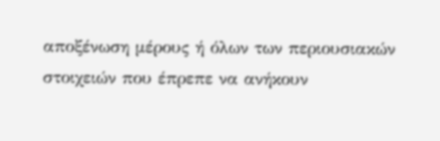αποξένωση μέρους ή όλων των περιουσιακών στοιχειών που έπρεπε να ανήκουν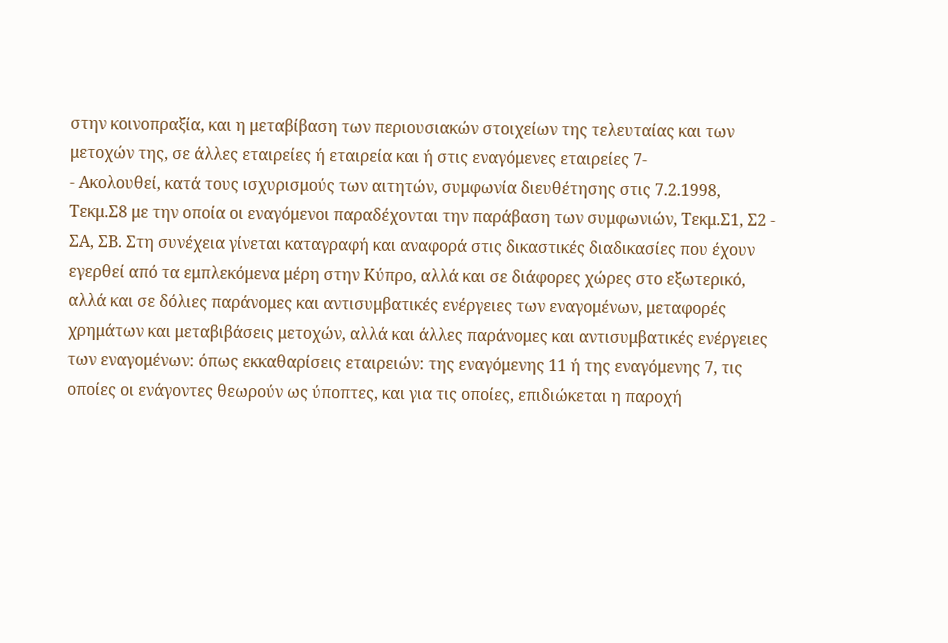στην κοινοπραξία, και η μεταβίβαση των περιουσιακών στοιχείων της τελευταίας και των μετοχών της, σε άλλες εταιρείες ή εταιρεία και ή στις εναγόμενες εταιρείες 7-
- Ακολουθεί, κατά τους ισχυρισμούς των αιτητών, συμφωνία διευθέτησης στις 7.2.1998, Τεκμ.Σ8 με την οποία οι εναγόμενοι παραδέχονται την παράβαση των συμφωνιών, Τεκμ.Σ1, Σ2 - ΣΑ, ΣΒ. Στη συνέχεια γίνεται καταγραφή και αναφορά στις δικαστικές διαδικασίες που έχουν εγερθεί από τα εμπλεκόμενα μέρη στην Κύπρο, αλλά και σε διάφορες χώρες στο εξωτερικό, αλλά και σε δόλιες παράνομες και αντισυμβατικές ενέργειες των εναγομένων, μεταφορές χρημάτων και μεταβιβάσεις μετοχών, αλλά και άλλες παράνομες και αντισυμβατικές ενέργειες των εναγομένων: όπως εκκαθαρίσεις εταιρειών: της εναγόμενης 11 ή της εναγόμενης 7, τις οποίες οι ενάγοντες θεωρούν ως ύποπτες, και για τις οποίες, επιδιώκεται η παροχή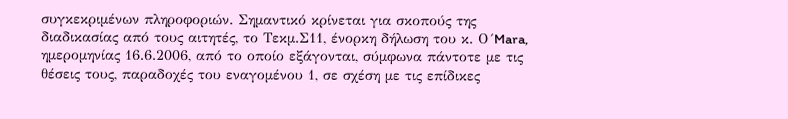συγκεκριμένων πληροφοριών. Σημαντικό κρίνεται για σκοπούς της διαδικασίας από τους αιτητές, το Τεκμ.Σ11, ένορκη δήλωση του κ. Ο´Mara, ημερομηνίας 16.6.2006, από το οποίο εξάγονται, σύμφωνα πάντοτε με τις θέσεις τους, παραδοχές του εναγομένου 1, σε σχέση με τις επίδικες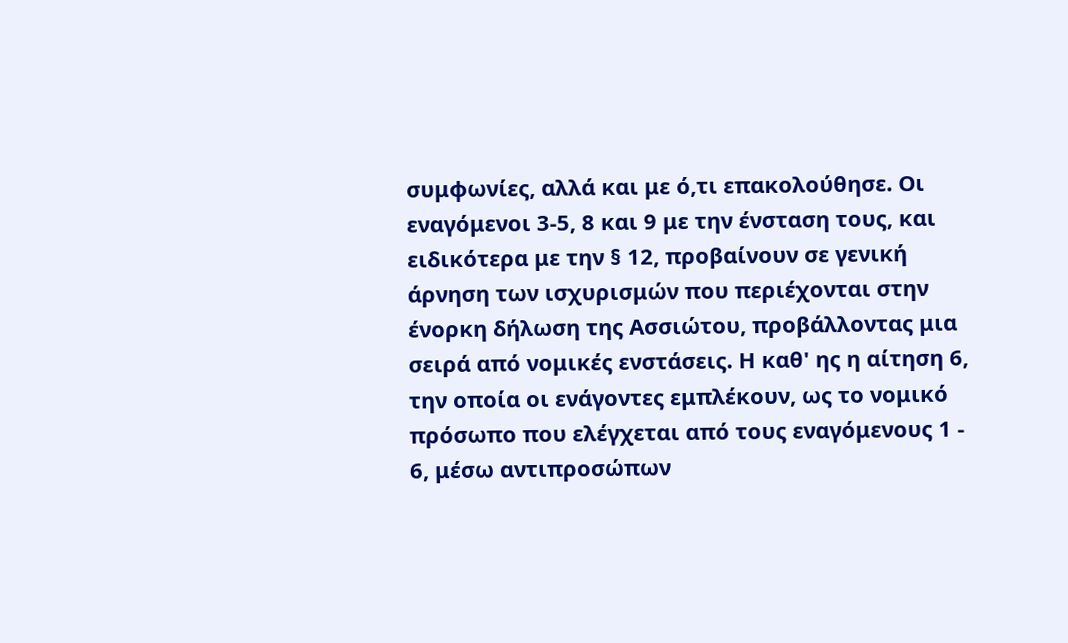συμφωνίες, αλλά και με ό,τι επακολούθησε. Οι εναγόμενοι 3-5, 8 και 9 με την ένσταση τους, και ειδικότερα με την § 12, προβαίνουν σε γενική άρνηση των ισχυρισμών που περιέχονται στην ένορκη δήλωση της Ασσιώτου, προβάλλοντας μια σειρά από νομικές ενστάσεις. Η καθ' ης η αίτηση 6, την οποία οι ενάγοντες εμπλέκουν, ως το νομικό πρόσωπο που ελέγχεται από τους εναγόμενους 1 - 6, μέσω αντιπροσώπων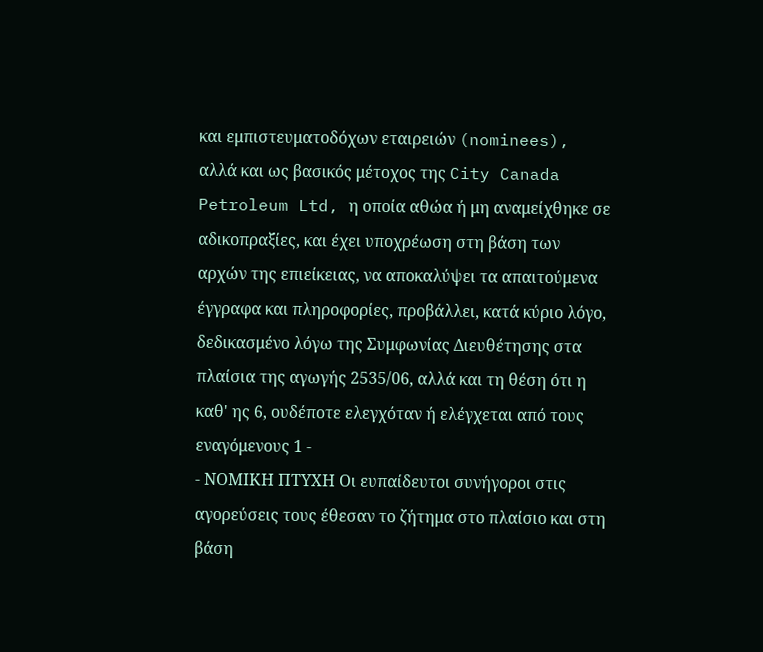και εμπιστευματοδόχων εταιρειών (nominees), αλλά και ως βασικός μέτοχος της City Canada Petroleum Ltd, η οποία αθώα ή μη αναμείχθηκε σε αδικοπραξίες, και έχει υποχρέωση στη βάση των αρχών της επιείκειας, να αποκαλύψει τα απαιτούμενα έγγραφα και πληροφορίες, προβάλλει, κατά κύριο λόγο, δεδικασμένο λόγω της Συμφωνίας Διευθέτησης στα πλαίσια της αγωγής 2535/06, αλλά και τη θέση ότι η καθ' ης 6, ουδέποτε ελεγχόταν ή ελέγχεται από τους εναγόμενους 1 -
- ΝΟΜΙΚΗ ΠΤΥΧΗ Οι ευπαίδευτοι συνήγοροι στις αγορεύσεις τους έθεσαν το ζήτημα στο πλαίσιο και στη βάση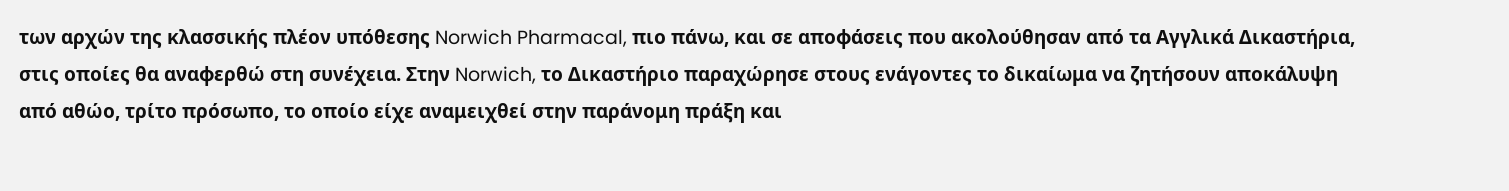των αρχών της κλασσικής πλέον υπόθεσης Norwich Pharmacal, πιο πάνω, και σε αποφάσεις που ακολούθησαν από τα Αγγλικά Δικαστήρια, στις οποίες θα αναφερθώ στη συνέχεια. Στην Norwich, το Δικαστήριο παραχώρησε στους ενάγοντες το δικαίωμα να ζητήσουν αποκάλυψη από αθώο, τρίτο πρόσωπο, το οποίο είχε αναμειχθεί στην παράνομη πράξη και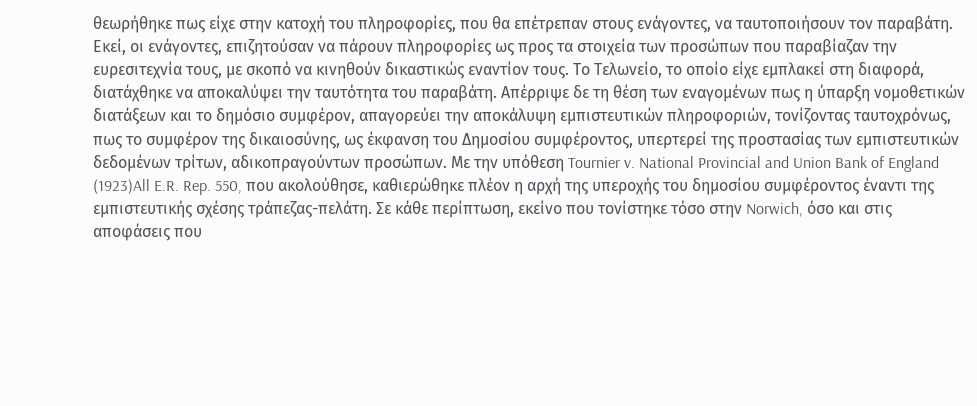θεωρήθηκε πως είχε στην κατοχή του πληροφορίες, που θα επέτρεπαν στους ενάγοντες, να ταυτοποιήσουν τον παραβάτη. Εκεί, οι ενάγοντες, επιζητούσαν να πάρουν πληροφορίες ως προς τα στοιχεία των προσώπων που παραβίαζαν την ευρεσιτεχνία τους, με σκοπό να κινηθούν δικαστικώς εναντίον τους. Το Τελωνείο, το οποίο είχε εμπλακεί στη διαφορά, διατάχθηκε να αποκαλύψει την ταυτότητα του παραβάτη. Απέρριψε δε τη θέση των εναγομένων πως η ύπαρξη νομοθετικών διατάξεων και το δημόσιο συμφέρον, απαγορεύει την αποκάλυψη εμπιστευτικών πληροφοριών, τονίζοντας ταυτοχρόνως, πως το συμφέρον της δικαιοσύνης, ως έκφανση του Δημοσίου συμφέροντος, υπερτερεί της προστασίας των εμπιστευτικών δεδομένων τρίτων, αδικοπραγούντων προσώπων. Με την υπόθεση Tournier v. National Provincial and Union Bank of England
(1923)All E.R. Rep. 550, που ακολούθησε, καθιερώθηκε πλέον η αρχή της υπεροχής του δημοσίου συμφέροντος έναντι της εμπιστευτικής σχέσης τράπεζας-πελάτη. Σε κάθε περίπτωση, εκείνο που τονίστηκε τόσο στην Norwich, όσο και στις αποφάσεις που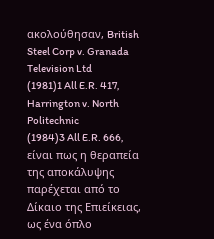ακολούθησαν, British Steel Corp v. Granada Television Ltd
(1981)1 All E.R. 417, Harrington v. North Politechnic
(1984)3 All E.R. 666, είναι πως η θεραπεία της αποκάλυψης παρέχεται από το Δίκαιο της Επιείκειας, ως ένα όπλο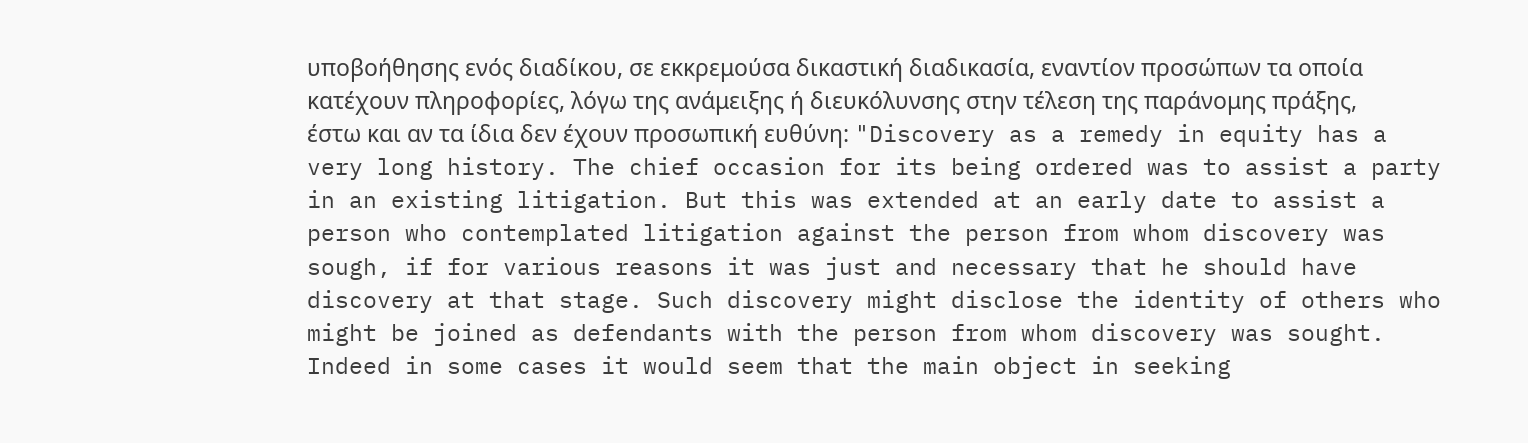υποβοήθησης ενός διαδίκου, σε εκκρεμούσα δικαστική διαδικασία, εναντίον προσώπων τα οποία κατέχουν πληροφορίες, λόγω της ανάμειξης ή διευκόλυνσης στην τέλεση της παράνομης πράξης, έστω και αν τα ίδια δεν έχουν προσωπική ευθύνη: "Discovery as a remedy in equity has a very long history. The chief occasion for its being ordered was to assist a party in an existing litigation. But this was extended at an early date to assist a person who contemplated litigation against the person from whom discovery was sough, if for various reasons it was just and necessary that he should have discovery at that stage. Such discovery might disclose the identity of others who might be joined as defendants with the person from whom discovery was sought. Indeed in some cases it would seem that the main object in seeking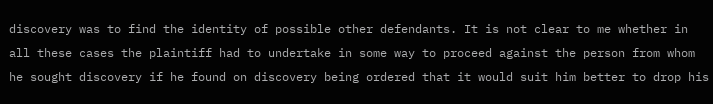discovery was to find the identity of possible other defendants. It is not clear to me whether in all these cases the plaintiff had to undertake in some way to proceed against the person from whom he sought discovery if he found on discovery being ordered that it would suit him better to drop his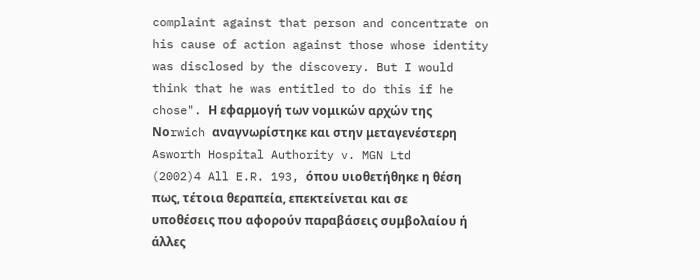complaint against that person and concentrate on his cause of action against those whose identity was disclosed by the discovery. But I would think that he was entitled to do this if he chose". Η εφαρμογή των νομικών αρχών της Νοrwich αναγνωρίστηκε και στην μεταγενέστερη Asworth Hospital Authority v. MGN Ltd
(2002)4 All E.R. 193, όπου υιοθετήθηκε η θέση πως, τέτοια θεραπεία, επεκτείνεται και σε υποθέσεις που αφορούν παραβάσεις συμβολαίου ή άλλες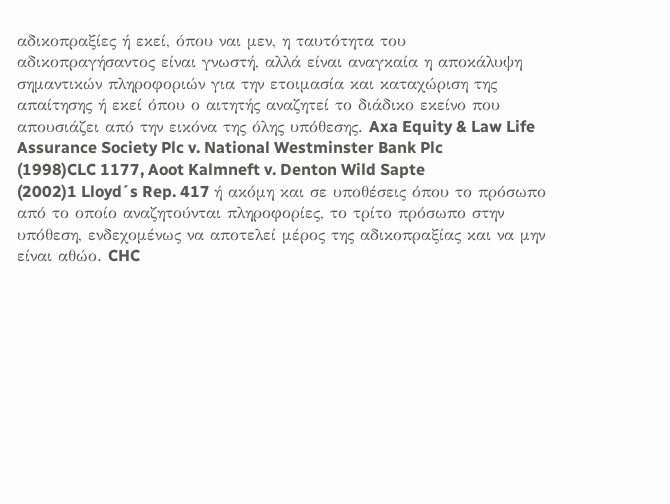αδικοπραξίες ή εκεί, όπου ναι μεν, η ταυτότητα του αδικοπραγήσαντος είναι γνωστή, αλλά είναι αναγκαία η αποκάλυψη σημαντικών πληροφοριών για την ετοιμασία και καταχώριση της απαίτησης ή εκεί όπου ο αιτητής αναζητεί το διάδικο εκείνο που απουσιάζει από την εικόνα της όλης υπόθεσης. Axa Equity & Law Life Assurance Society Plc v. National Westminster Bank Plc
(1998)CLC 1177, Aoot Kalmneft v. Denton Wild Sapte
(2002)1 Lloyd´s Rep. 417 ή ακόμη και σε υποθέσεις όπου το πρόσωπο από το οποίο αναζητούνται πληροφορίες, το τρίτο πρόσωπο στην υπόθεση, ενδεχομένως να αποτελεί μέρος της αδικοπραξίας και να μην είναι αθώο. CHC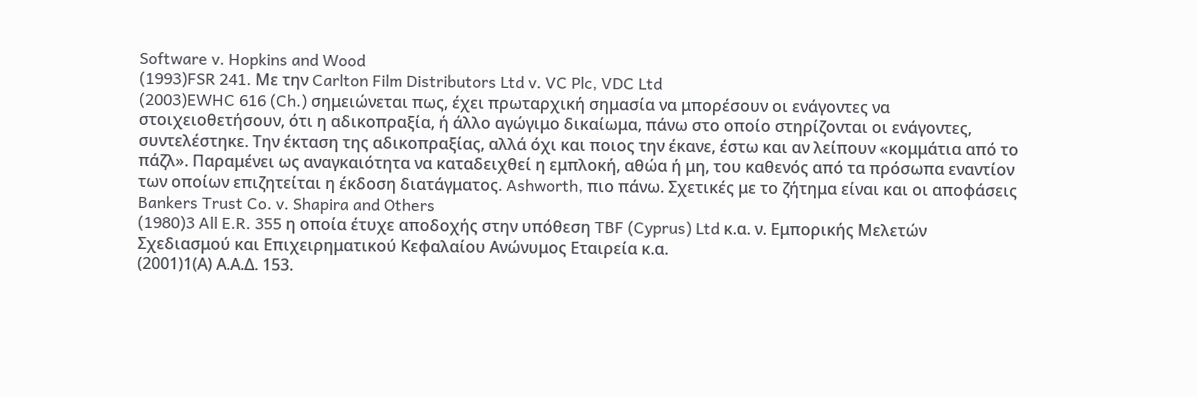Software v. Hopkins and Wood
(1993)FSR 241. Με την Carlton Film Distributors Ltd v. VC Plc, VDC Ltd
(2003)EWHC 616 (Ch.) σημειώνεται πως, έχει πρωταρχική σημασία να μπορέσουν οι ενάγοντες να στοιχειοθετήσουν, ότι η αδικοπραξία, ή άλλο αγώγιμο δικαίωμα, πάνω στο οποίο στηρίζονται οι ενάγοντες, συντελέστηκε. Την έκταση της αδικοπραξίας, αλλά όχι και ποιος την έκανε, έστω και αν λείπουν «κομμάτια από το πάζλ». Παραμένει ως αναγκαιότητα να καταδειχθεί η εμπλοκή, αθώα ή μη, του καθενός από τα πρόσωπα εναντίον των οποίων επιζητείται η έκδοση διατάγματος. Ashworth, πιο πάνω. Σχετικές με το ζήτημα είναι και οι αποφάσεις Bankers Trust Co. v. Shapira and Others
(1980)3 All E.R. 355 η οποία έτυχε αποδοχής στην υπόθεση TBF (Cyprus) Ltd κ.α. ν. Εμπορικής Μελετών Σχεδιασμού και Επιχειρηματικού Κεφαλαίου Ανώνυμος Εταιρεία κ.α.
(2001)1(Α) Α.Α.Δ. 153.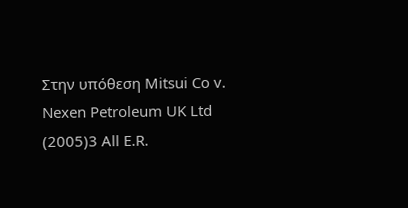Στην υπόθεση Mitsui Co v. Nexen Petroleum UK Ltd
(2005)3 All E.R.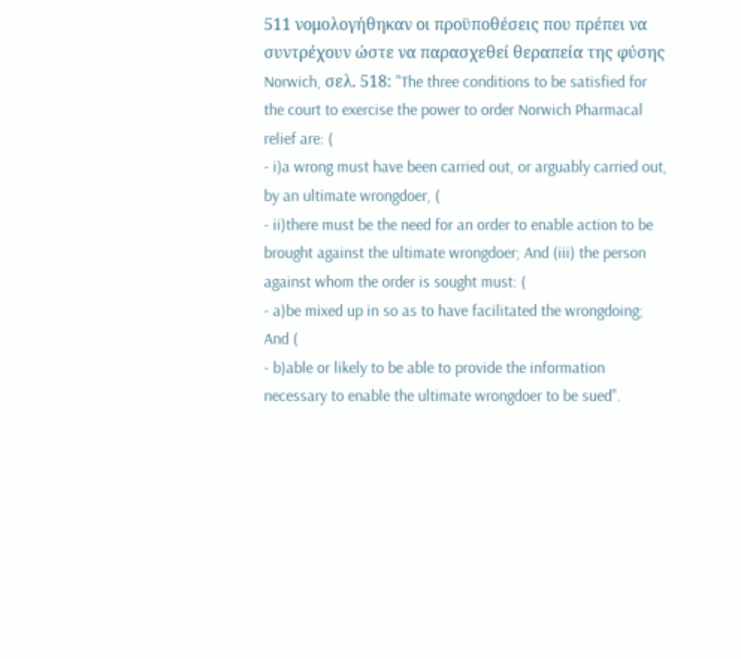511 νομολογήθηκαν οι προϋποθέσεις που πρέπει να συντρέχουν ώστε να παρασχεθεί θεραπεία της φύσης Norwich, σελ. 518: "The three conditions to be satisfied for the court to exercise the power to order Norwich Pharmacal relief are: (
- i)a wrong must have been carried out, or arguably carried out, by an ultimate wrongdoer, (
- ii)there must be the need for an order to enable action to be brought against the ultimate wrongdoer; And (iii) the person against whom the order is sought must: (
- a)be mixed up in so as to have facilitated the wrongdoing; And (
- b)able or likely to be able to provide the information necessary to enable the ultimate wrongdoer to be sued".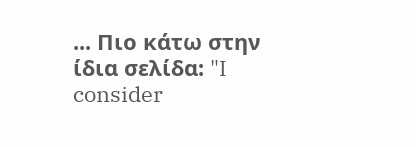... Πιο κάτω στην ίδια σελίδα: "I consider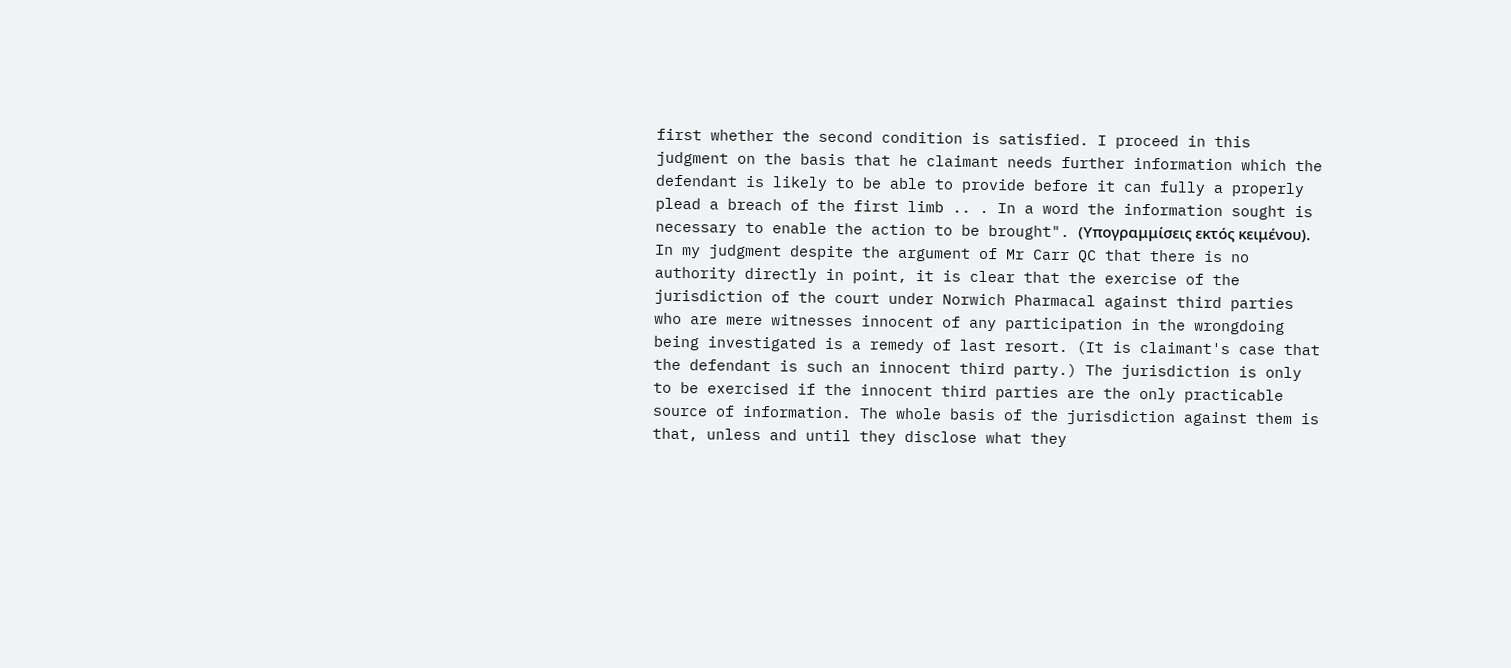first whether the second condition is satisfied. I proceed in this judgment on the basis that he claimant needs further information which the defendant is likely to be able to provide before it can fully a properly plead a breach of the first limb .. . In a word the information sought is necessary to enable the action to be brought". (Υπογραμμίσεις εκτός κειμένου). In my judgment despite the argument of Mr Carr QC that there is no authority directly in point, it is clear that the exercise of the jurisdiction of the court under Norwich Pharmacal against third parties who are mere witnesses innocent of any participation in the wrongdoing being investigated is a remedy of last resort. (It is claimant's case that the defendant is such an innocent third party.) The jurisdiction is only to be exercised if the innocent third parties are the only practicable source of information. The whole basis of the jurisdiction against them is that, unless and until they disclose what they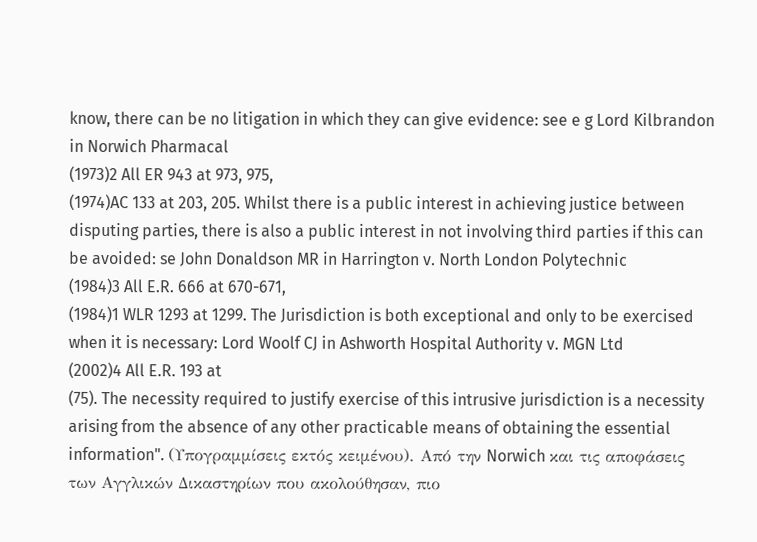know, there can be no litigation in which they can give evidence: see e g Lord Kilbrandon in Norwich Pharmacal
(1973)2 All ER 943 at 973, 975,
(1974)AC 133 at 203, 205. Whilst there is a public interest in achieving justice between disputing parties, there is also a public interest in not involving third parties if this can be avoided: se John Donaldson MR in Harrington v. North London Polytechnic
(1984)3 All E.R. 666 at 670-671,
(1984)1 WLR 1293 at 1299. The Jurisdiction is both exceptional and only to be exercised when it is necessary: Lord Woolf CJ in Ashworth Hospital Authority v. MGN Ltd
(2002)4 All E.R. 193 at
(75). The necessity required to justify exercise of this intrusive jurisdiction is a necessity arising from the absence of any other practicable means of obtaining the essential information". (Υπογραμμίσεις εκτός κειμένου). Από την Norwich και τις αποφάσεις των Αγγλικών Δικαστηρίων που ακολούθησαν, πιο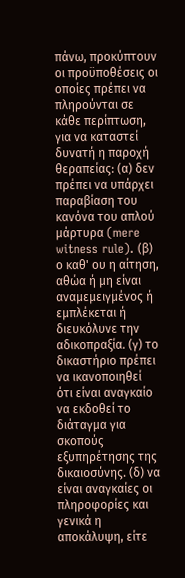πάνω, προκύπτουν οι προϋποθέσεις οι οποίες πρέπει να πληρούνται σε κάθε περίπτωση, για να καταστεί δυνατή η παροχή θεραπείας: (α) δεν πρέπει να υπάρχει παραβίαση του κανόνα του απλού μάρτυρα (mere witness rule). (β) ο καθ' ου η αίτηση, αθώα ή μη είναι αναμεμειγμένος ή εμπλέκεται ή διευκόλυνε την αδικοπραξία. (γ) το δικαστήριο πρέπει να ικανοποιηθεί ότι είναι αναγκαίο να εκδοθεί το διάταγμα για σκοπούς εξυπηρέτησης της δικαιοσύνης. (δ) να είναι αναγκαίες οι πληροφορίες και γενικά η αποκάλυψη, είτε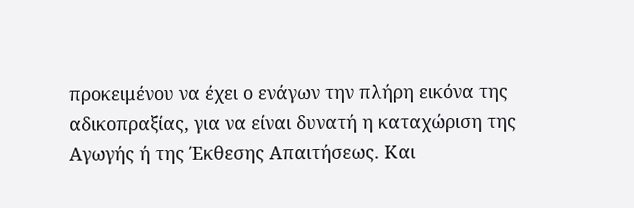προκειμένου να έχει ο ενάγων την πλήρη εικόνα της αδικοπραξίας, για να είναι δυνατή η καταχώριση της Αγωγής ή της Έκθεσης Απαιτήσεως. Και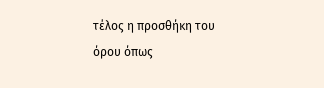τέλος η προσθήκη του όρου όπως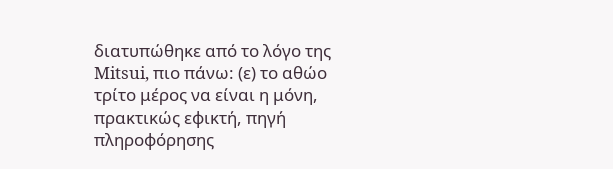διατυπώθηκε από το λόγο της Mitsui, πιο πάνω: (ε) το αθώο τρίτο μέρος να είναι η μόνη, πρακτικώς εφικτή, πηγή πληροφόρησης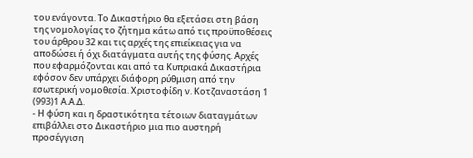του ενάγοντα. Το Δικαστήριο θα εξετάσει στη βάση της νομολογίας το ζήτημα κάτω από τις προϋποθέσεις του άρθρου 32 και τις αρχές της επιείκειας για να αποδώσει ή όχι διατάγματα αυτής της φύσης. Αρχές που εφαρμόζονται και από τα Κυπριακά Δικαστήρια εφόσον δεν υπάρχει διάφορη ρύθμιση από την εσωτερική νομοθεσία. Χριστοφίδη ν. Κοτζαναστάση 1
(993)1 Α.Α.Δ.
- Η φύση και η δραστικότητα τέτοιων διαταγμάτων επιβάλλει στο Δικαστήριο μια πιο αυστηρή προσέγγιση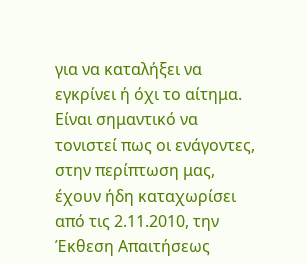για να καταλήξει να εγκρίνει ή όχι το αίτημα. Είναι σημαντικό να τονιστεί πως οι ενάγοντες, στην περίπτωση μας, έχουν ήδη καταχωρίσει από τις 2.11.2010, την Έκθεση Απαιτήσεως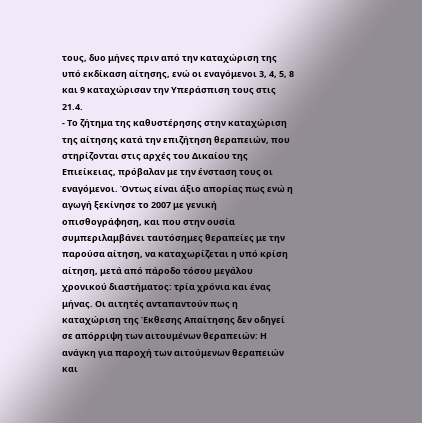τους, δυο μήνες πριν από την καταχώριση της υπό εκδίκαση αίτησης, ενώ οι εναγόμενοι 3, 4, 5, 8 και 9 καταχώρισαν την Υπεράσπιση τους στις 21.4.
- Το ζήτημα της καθυστέρησης στην καταχώριση της αίτησης κατά την επιζήτηση θεραπειών, που στηρίζονται στις αρχές του Δικαίου της Επιείκειας, πρόβαλαν με την ένσταση τους οι εναγόμενοι. Όντως είναι άξιο απορίας πως ενώ η αγωγή ξεκίνησε το 2007 με γενική οπισθογράφηση, και που στην ουσία συμπεριλαμβάνει ταυτόσημες θεραπείες με την παρούσα αίτηση, να καταχωρίζεται η υπό κρίση αίτηση, μετά από πάροδο τόσου μεγάλου χρονικού διαστήματος: τρία χρόνια και ένας μήνας. Οι αιτητές ανταπαντούν πως η καταχώριση της Έκθεσης Απαίτησης δεν οδηγεί σε απόρριψη των αιτουμένων θεραπειών: Η ανάγκη για παροχή των αιτούμενων θεραπειών και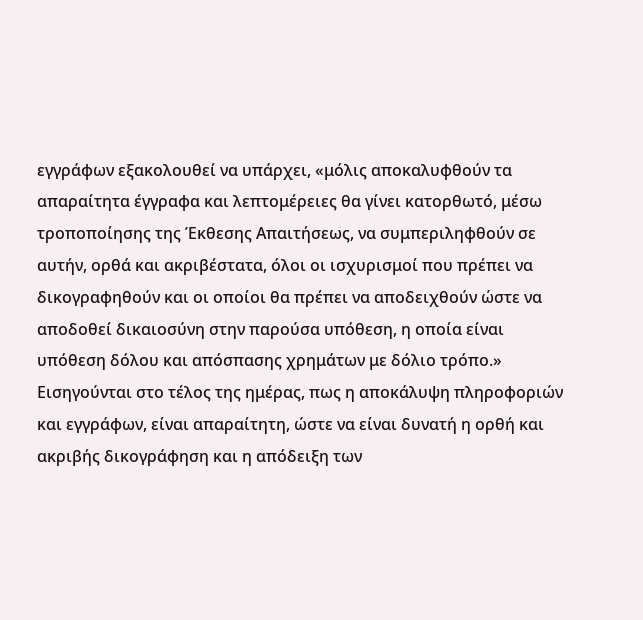εγγράφων εξακολουθεί να υπάρχει, «μόλις αποκαλυφθούν τα απαραίτητα έγγραφα και λεπτομέρειες θα γίνει κατορθωτό, μέσω τροποποίησης της Έκθεσης Απαιτήσεως, να συμπεριληφθούν σε αυτήν, ορθά και ακριβέστατα, όλοι οι ισχυρισμοί που πρέπει να δικογραφηθούν και οι οποίοι θα πρέπει να αποδειχθούν ώστε να αποδοθεί δικαιοσύνη στην παρούσα υπόθεση, η οποία είναι υπόθεση δόλου και απόσπασης χρημάτων με δόλιο τρόπο.» Εισηγούνται στο τέλος της ημέρας, πως η αποκάλυψη πληροφοριών και εγγράφων, είναι απαραίτητη, ώστε να είναι δυνατή η ορθή και ακριβής δικογράφηση και η απόδειξη των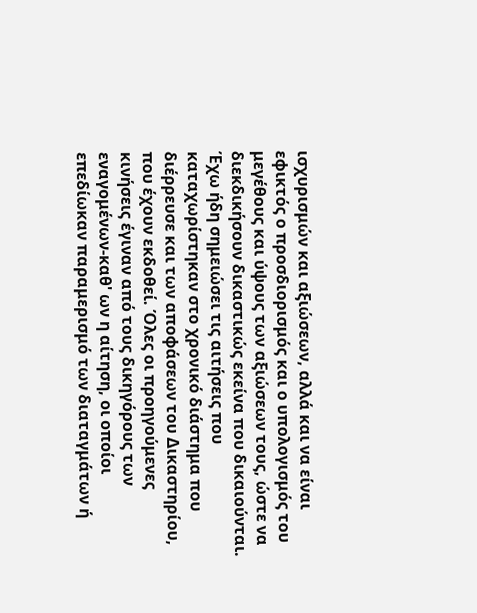ισχυρισμών και αξιώσεων, αλλά και να είναι εφικτός ο προσδιορισμός και ο υπολογισμός του μεγέθους και ύψους των αξιώσεων τους, ώστε να διεκδικήσουν δικαστικώς εκείνα που δικαιούνται. Έχω ήδη σημειώσει τις αιτήσεις που καταχωρίστηκαν στο χρονικό διάστημα που διέρρευσε και των αποφάσεων του Δικαστηρίου, που έχουν εκδοθεί. Όλες οι προηγούμενες κινήσεις έγιναν από τους δικηγόρους των εναγομένων-καθ' ων η αίτηση, οι οποίοι επεδίωκαν παραμερισμό των διαταγμάτων ή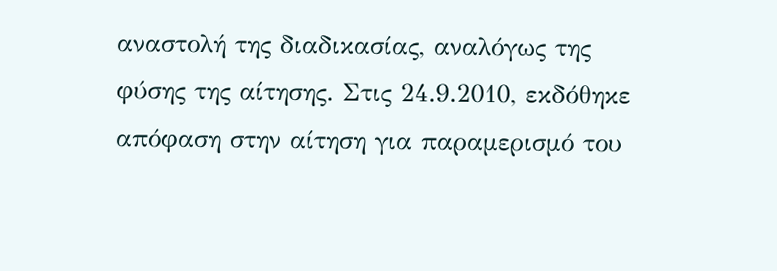αναστολή της διαδικασίας, αναλόγως της φύσης της αίτησης. Στις 24.9.2010, εκδόθηκε απόφαση στην αίτηση για παραμερισμό του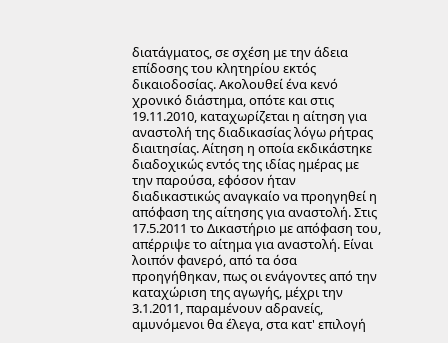διατάγματος, σε σχέση με την άδεια επίδοσης του κλητηρίου εκτός δικαιοδοσίας. Ακολουθεί ένα κενό χρονικό διάστημα, οπότε και στις 19.11.2010, καταχωρίζεται η αίτηση για αναστολή της διαδικασίας λόγω ρήτρας διαιτησίας. Αίτηση η οποία εκδικάστηκε διαδοχικώς εντός της ιδίας ημέρας με την παρούσα, εφόσον ήταν διαδικαστικώς αναγκαίο να προηγηθεί η απόφαση της αίτησης για αναστολή. Στις 17.5.2011 το Δικαστήριο με απόφαση του, απέρριψε το αίτημα για αναστολή. Είναι λοιπόν φανερό, από τα όσα προηγήθηκαν, πως οι ενάγοντες από την καταχώριση της αγωγής, μέχρι την 3.1.2011, παραμένουν αδρανείς, αμυνόμενοι θα έλεγα, στα κατ' επιλογή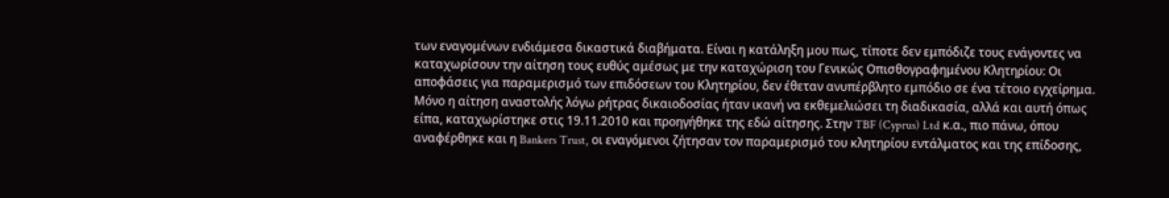των εναγομένων ενδιάμεσα δικαστικά διαβήματα. Είναι η κατάληξη μου πως, τίποτε δεν εμπόδιζε τους ενάγοντες να καταχωρίσουν την αίτηση τους ευθύς αμέσως με την καταχώριση του Γενικώς Οπισθογραφημένου Κλητηρίου: Οι αποφάσεις για παραμερισμό των επιδόσεων του Κλητηρίου, δεν έθεταν ανυπέρβλητο εμπόδιο σε ένα τέτοιο εγχείρημα. Μόνο η αίτηση αναστολής λόγω ρήτρας δικαιοδοσίας ήταν ικανή να εκθεμελιώσει τη διαδικασία, αλλά και αυτή όπως είπα, καταχωρίστηκε στις 19.11.2010 και προηγήθηκε της εδώ αίτησης. Στην TBF (Cyprus) Ltd κ.α., πιο πάνω, όπου αναφέρθηκε και η Bankers Trust, οι εναγόμενοι ζήτησαν τον παραμερισμό του κλητηρίου εντάλματος και της επίδοσης,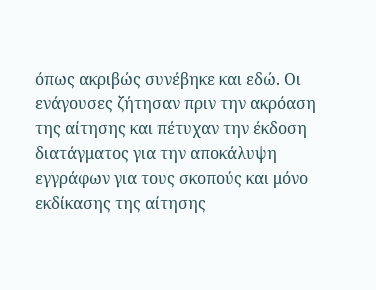όπως ακριβώς συνέβηκε και εδώ. Οι ενάγουσες ζήτησαν πριν την ακρόαση της αίτησης και πέτυχαν την έκδοση διατάγματος για την αποκάλυψη εγγράφων για τους σκοπούς και μόνο εκδίκασης της αίτησης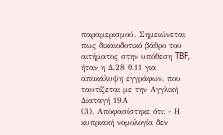παραμερισμού. Σημειώνεται πως δικαιοδοτικό βάθρο του αιτήματος στην υπόθεση TBF, ήταν η Δ.28 θ.11 για αποκάλυψη εγγράφων, που ταυτίζεται με την Αγγλική Διαταγή 19Α
(3). Αποφασίστηκε ότι: - Η κυπριακή νομολογία δεν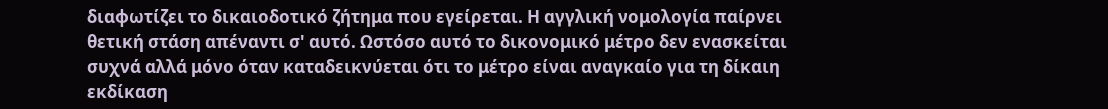διαφωτίζει το δικαιοδοτικό ζήτημα που εγείρεται. Η αγγλική νομολογία παίρνει θετική στάση απέναντι σ' αυτό. Ωστόσο αυτό το δικονομικό μέτρο δεν ενασκείται συχνά αλλά μόνο όταν καταδεικνύεται ότι το μέτρο είναι αναγκαίο για τη δίκαιη εκδίκαση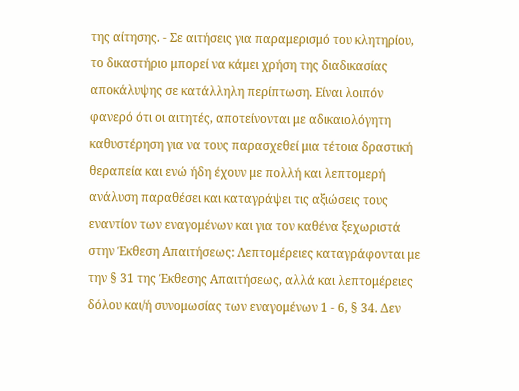της αίτησης. - Σε αιτήσεις για παραμερισμό του κλητηρίου, το δικαστήριο μπορεί να κάμει χρήση της διαδικασίας αποκάλυψης σε κατάλληλη περίπτωση. Είναι λοιπόν φανερό ότι οι αιτητές, αποτείνονται με αδικαιολόγητη καθυστέρηση για να τους παρασχεθεί μια τέτοια δραστική θεραπεία και ενώ ήδη έχουν με πολλή και λεπτομερή ανάλυση παραθέσει και καταγράψει τις αξιώσεις τους εναντίον των εναγομένων και για τον καθένα ξεχωριστά στην Έκθεση Απαιτήσεως: Λεπτομέρειες καταγράφονται με την § 31 της Έκθεσης Απαιτήσεως, αλλά και λεπτομέρειες δόλου και/ή συνομωσίας των εναγομένων 1 - 6, § 34. Δεν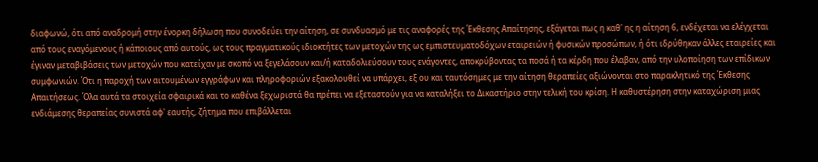διαφωνώ, ότι από αναδρομή στην ένορκη δήλωση που συνοδεύει την αίτηση, σε συνδυασμό με τις αναφορές της Έκθεσης Απαίτησης, εξάγεται πως η καθ' ης η αίτηση 6, ενδέχεται να ελέγχεται από τους εναγόμενους ή κάποιους από αυτούς, ως τους πραγματικούς ιδιοκτήτες των μετοχών της ως εμπιστευματοδόχων εταιρειών ή φυσικών προσώπων, ή ότι ιδρύθηκαν άλλες εταιρείες και έγιναν μεταβιβάσεις των μετοχών που κατείχαν με σκοπό να ξεγελάσουν και/ή καταδολιεύσουν τους ενάγοντες, αποκρύβοντας τα ποσά ή τα κέρδη που έλαβαν, από την υλοποίηση των επίδικων συμφωνιών. Ότι η παροχή των αιτουμένων εγγράφων και πληροφοριών εξακολουθεί να υπάρχει, εξ ου και ταυτόσημες με την αίτηση θεραπείες αξιώνονται στο παρακλητικό της Έκθεσης Απαιτήσεως. Όλα αυτά τα στοιχεία σφαιρικά και το καθένα ξεχωριστά θα πρέπει να εξεταστούν για να καταλήξει το Δικαστήριο στην τελική του κρίση. Η καθυστέρηση στην καταχώριση μιας ενδιάμεσης θεραπείας συνιστά αφ' εαυτής, ζήτημα που επιβάλλεται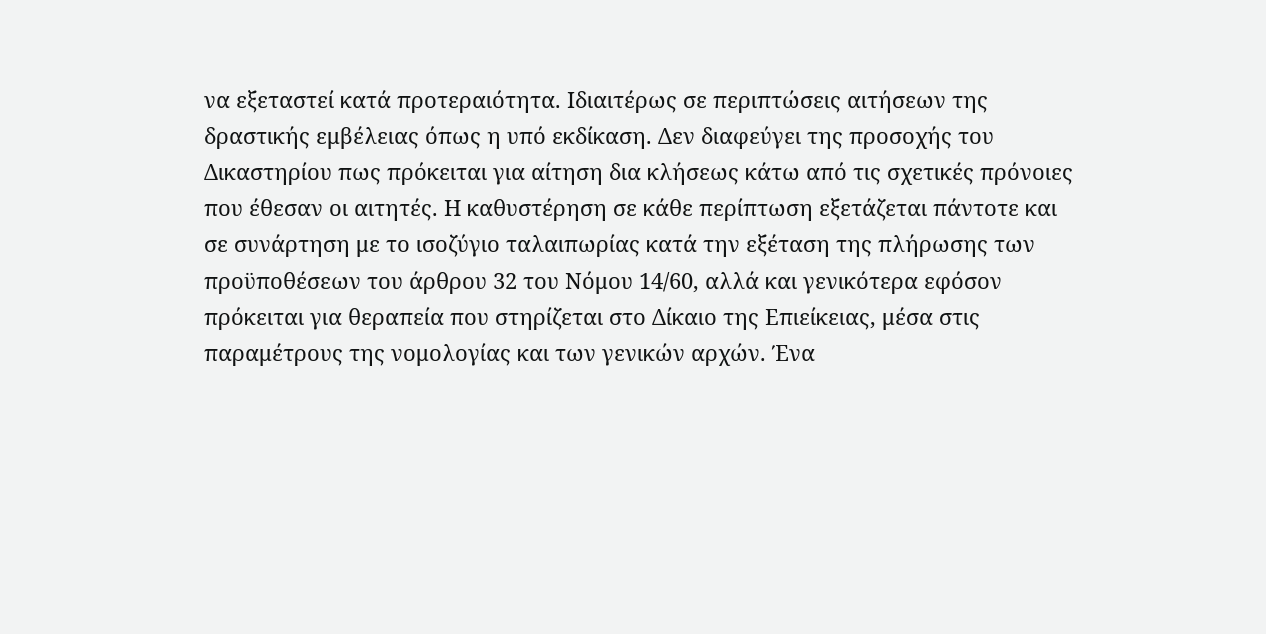να εξεταστεί κατά προτεραιότητα. Ιδιαιτέρως σε περιπτώσεις αιτήσεων της δραστικής εμβέλειας όπως η υπό εκδίκαση. Δεν διαφεύγει της προσοχής του Δικαστηρίου πως πρόκειται για αίτηση δια κλήσεως κάτω από τις σχετικές πρόνοιες που έθεσαν οι αιτητές. Η καθυστέρηση σε κάθε περίπτωση εξετάζεται πάντοτε και σε συνάρτηση με το ισοζύγιο ταλαιπωρίας κατά την εξέταση της πλήρωσης των προϋποθέσεων του άρθρου 32 του Νόμου 14/60, αλλά και γενικότερα εφόσον πρόκειται για θεραπεία που στηρίζεται στο Δίκαιο της Επιείκειας, μέσα στις παραμέτρους της νομολογίας και των γενικών αρχών. Ένα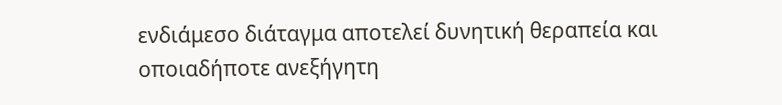ενδιάμεσο διάταγμα αποτελεί δυνητική θεραπεία και οποιαδήποτε ανεξήγητη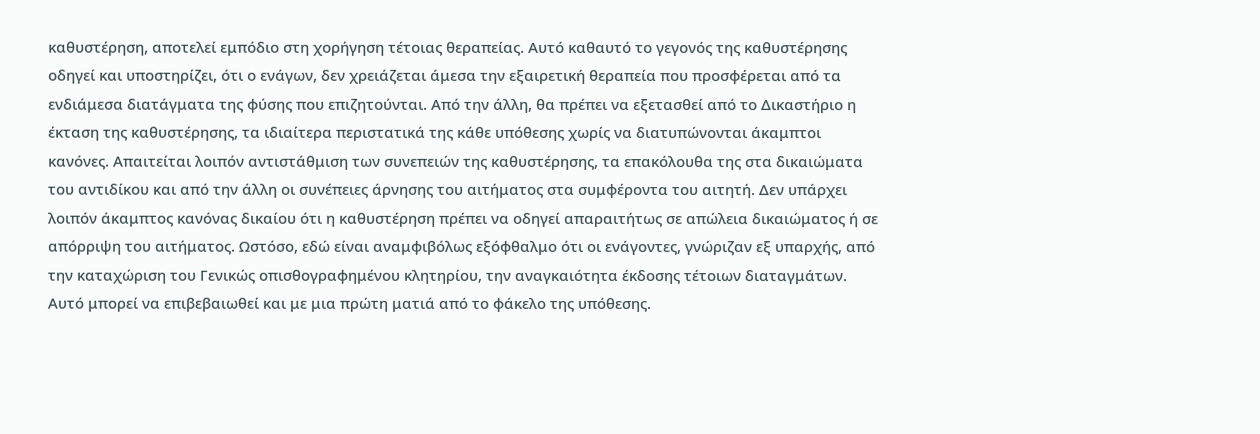καθυστέρηση, αποτελεί εμπόδιο στη χορήγηση τέτοιας θεραπείας. Αυτό καθαυτό το γεγονός της καθυστέρησης οδηγεί και υποστηρίζει, ότι ο ενάγων, δεν χρειάζεται άμεσα την εξαιρετική θεραπεία που προσφέρεται από τα ενδιάμεσα διατάγματα της φύσης που επιζητούνται. Από την άλλη, θα πρέπει να εξετασθεί από το Δικαστήριο η έκταση της καθυστέρησης, τα ιδιαίτερα περιστατικά της κάθε υπόθεσης χωρίς να διατυπώνονται άκαμπτοι κανόνες. Απαιτείται λοιπόν αντιστάθμιση των συνεπειών της καθυστέρησης, τα επακόλουθα της στα δικαιώματα του αντιδίκου και από την άλλη οι συνέπειες άρνησης του αιτήματος στα συμφέροντα του αιτητή. Δεν υπάρχει λοιπόν άκαμπτος κανόνας δικαίου ότι η καθυστέρηση πρέπει να οδηγεί απαραιτήτως σε απώλεια δικαιώματος ή σε απόρριψη του αιτήματος. Ωστόσο, εδώ είναι αναμφιβόλως εξόφθαλμο ότι οι ενάγοντες, γνώριζαν εξ υπαρχής, από την καταχώριση του Γενικώς οπισθογραφημένου κλητηρίου, την αναγκαιότητα έκδοσης τέτοιων διαταγμάτων. Αυτό μπορεί να επιβεβαιωθεί και με μια πρώτη ματιά από το φάκελο της υπόθεσης.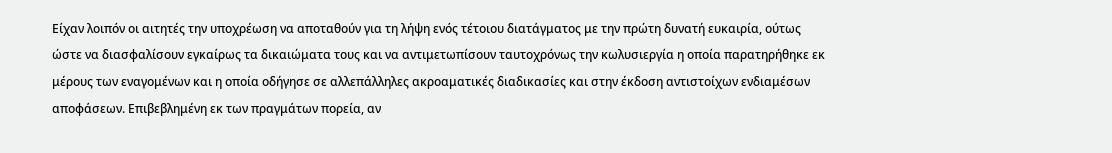Είχαν λοιπόν οι αιτητές την υποχρέωση να αποταθούν για τη λήψη ενός τέτοιου διατάγματος με την πρώτη δυνατή ευκαιρία, ούτως ώστε να διασφαλίσουν εγκαίρως τα δικαιώματα τους και να αντιμετωπίσουν ταυτοχρόνως την κωλυσιεργία η οποία παρατηρήθηκε εκ μέρους των εναγομένων και η οποία οδήγησε σε αλλεπάλληλες ακροαματικές διαδικασίες και στην έκδοση αντιστοίχων ενδιαμέσων αποφάσεων. Επιβεβλημένη εκ των πραγμάτων πορεία, αν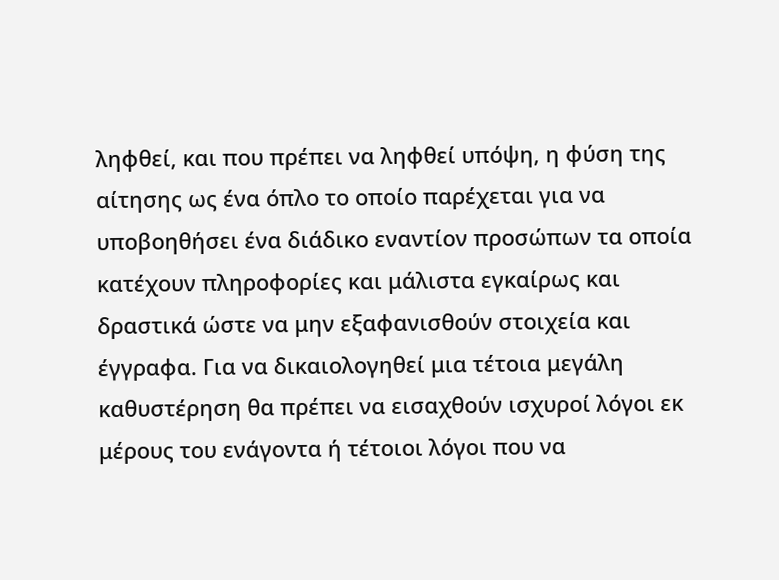ληφθεί, και που πρέπει να ληφθεί υπόψη, η φύση της αίτησης ως ένα όπλο το οποίο παρέχεται για να υποβοηθήσει ένα διάδικο εναντίον προσώπων τα οποία κατέχουν πληροφορίες και μάλιστα εγκαίρως και δραστικά ώστε να μην εξαφανισθούν στοιχεία και έγγραφα. Για να δικαιολογηθεί μια τέτοια μεγάλη καθυστέρηση θα πρέπει να εισαχθούν ισχυροί λόγοι εκ μέρους του ενάγοντα ή τέτοιοι λόγοι που να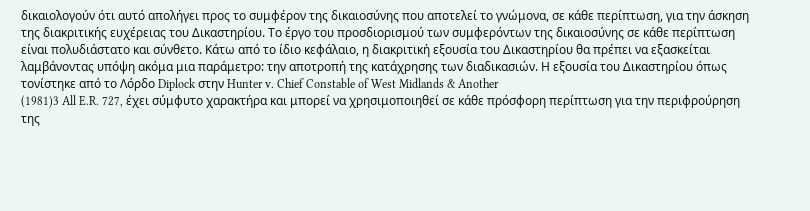δικαιολογούν ότι αυτό απολήγει προς το συμφέρον της δικαιοσύνης που αποτελεί το γνώμονα, σε κάθε περίπτωση, για την άσκηση της διακριτικής ευχέρειας του Δικαστηρίου. Το έργο του προσδιορισμού των συμφερόντων της δικαιοσύνης σε κάθε περίπτωση είναι πολυδιάστατο και σύνθετο. Κάτω από το ίδιο κεφάλαιο, η διακριτική εξουσία του Δικαστηρίου θα πρέπει να εξασκείται λαμβάνοντας υπόψη ακόμα μια παράμετρο: την αποτροπή της κατάχρησης των διαδικασιών. Η εξουσία του Δικαστηρίου όπως τονίστηκε από το Λόρδο Diplock στην Hunter v. Chief Constable of West Midlands & Another
(1981)3 All E.R. 727, έχει σύμφυτο χαρακτήρα και μπορεί να χρησιμοποιηθεί σε κάθε πρόσφορη περίπτωση για την περιφρούρηση της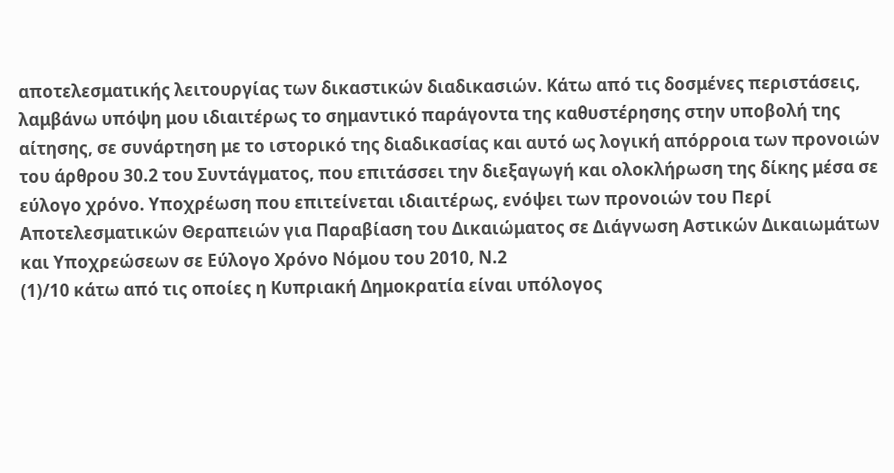αποτελεσματικής λειτουργίας των δικαστικών διαδικασιών. Κάτω από τις δοσμένες περιστάσεις, λαμβάνω υπόψη μου ιδιαιτέρως το σημαντικό παράγοντα της καθυστέρησης στην υποβολή της αίτησης, σε συνάρτηση με το ιστορικό της διαδικασίας και αυτό ως λογική απόρροια των προνοιών του άρθρου 30.2 του Συντάγματος, που επιτάσσει την διεξαγωγή και ολοκλήρωση της δίκης μέσα σε εύλογο χρόνο. Υποχρέωση που επιτείνεται ιδιαιτέρως, ενόψει των προνοιών του Περί Αποτελεσματικών Θεραπειών για Παραβίαση του Δικαιώματος σε Διάγνωση Αστικών Δικαιωμάτων και Υποχρεώσεων σε Εύλογο Χρόνο Νόμου του 2010, Ν.2
(1)/10 κάτω από τις οποίες η Κυπριακή Δημοκρατία είναι υπόλογος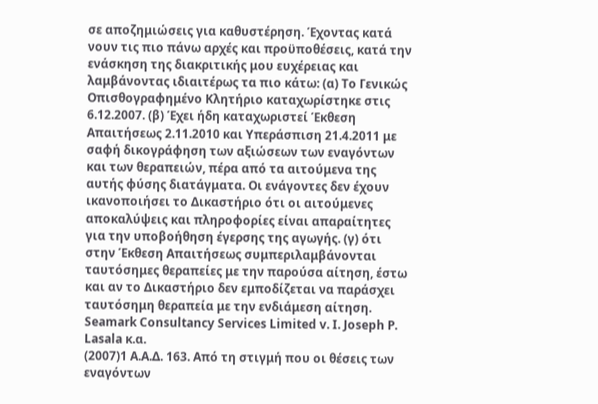σε αποζημιώσεις για καθυστέρηση. Έχοντας κατά νουν τις πιο πάνω αρχές και προϋποθέσεις, κατά την ενάσκηση της διακριτικής μου ευχέρειας και λαμβάνοντας ιδιαιτέρως τα πιο κάτω: (α) Το Γενικώς Οπισθογραφημένο Κλητήριο καταχωρίστηκε στις 6.12.2007. (β) Έχει ήδη καταχωριστεί Έκθεση Απαιτήσεως 2.11.2010 και Υπεράσπιση 21.4.2011 με σαφή δικογράφηση των αξιώσεων των εναγόντων και των θεραπειών, πέρα από τα αιτούμενα της αυτής φύσης διατάγματα. Οι ενάγοντες δεν έχουν ικανοποιήσει το Δικαστήριο ότι οι αιτούμενες αποκαλύψεις και πληροφορίες είναι απαραίτητες για την υποβοήθηση έγερσης της αγωγής. (γ) ότι στην Έκθεση Απαιτήσεως συμπεριλαμβάνονται ταυτόσημες θεραπείες με την παρούσα αίτηση, έστω και αν το Δικαστήριο δεν εμποδίζεται να παράσχει ταυτόσημη θεραπεία με την ενδιάμεση αίτηση. Seamark Consultancy Services Limited v. I. Joseph P. Lasala κ.α.
(2007)1 A.A.Δ. 163. Από τη στιγμή που οι θέσεις των εναγόντων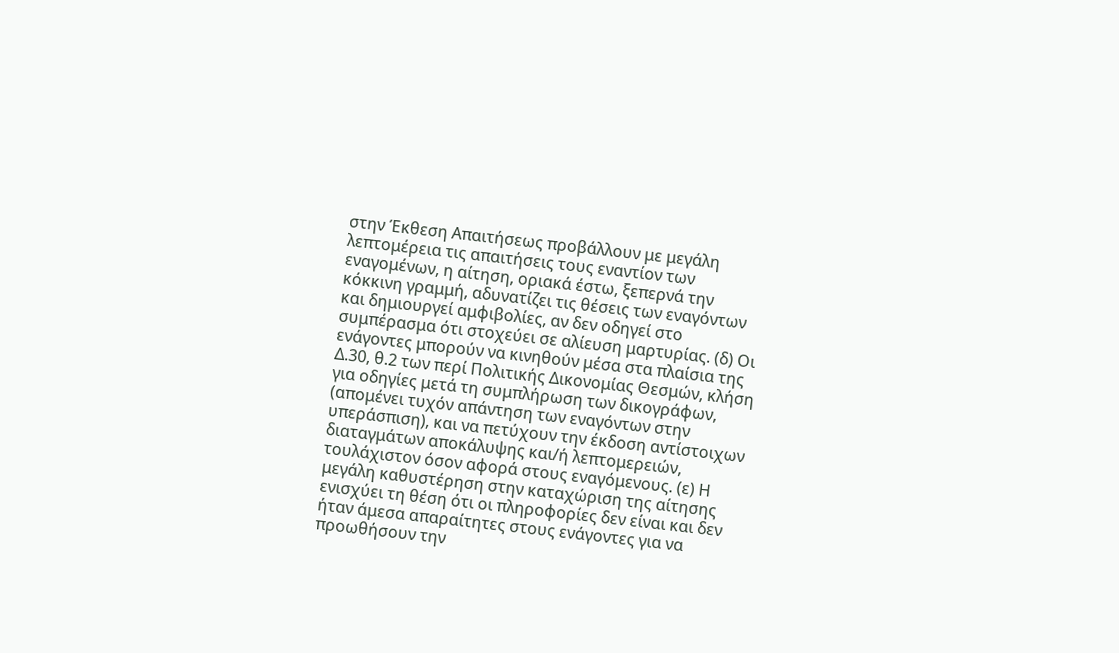στην Έκθεση Απαιτήσεως προβάλλουν με μεγάλη λεπτομέρεια τις απαιτήσεις τους εναντίον των εναγομένων, η αίτηση, οριακά έστω, ξεπερνά την κόκκινη γραμμή, αδυνατίζει τις θέσεις των εναγόντων και δημιουργεί αμφιβολίες, αν δεν οδηγεί στο συμπέρασμα ότι στοχεύει σε αλίευση μαρτυρίας. (δ) Οι ενάγοντες μπορούν να κινηθούν μέσα στα πλαίσια της Δ.30, θ.2 των περί Πολιτικής Δικονομίας Θεσμών, κλήση για οδηγίες μετά τη συμπλήρωση των δικογράφων, (απομένει τυχόν απάντηση των εναγόντων στην υπεράσπιση), και να πετύχουν την έκδοση αντίστοιχων διαταγμάτων αποκάλυψης και/ή λεπτομερειών, τουλάχιστον όσον αφορά στους εναγόμενους. (ε) Η μεγάλη καθυστέρηση στην καταχώριση της αίτησης ενισχύει τη θέση ότι οι πληροφορίες δεν είναι και δεν ήταν άμεσα απαραίτητες στους ενάγοντες για να προωθήσουν την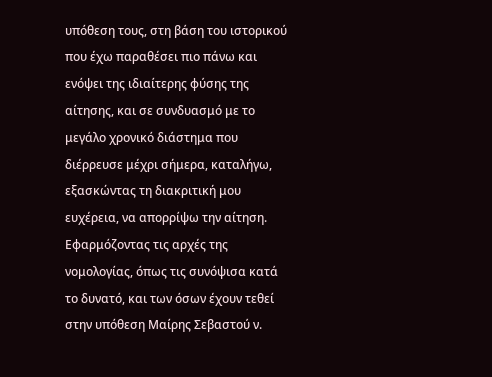υπόθεση τους, στη βάση του ιστορικού που έχω παραθέσει πιο πάνω και ενόψει της ιδιαίτερης φύσης της αίτησης, και σε συνδυασμό με το μεγάλο χρονικό διάστημα που διέρρευσε μέχρι σήμερα, καταλήγω, εξασκώντας τη διακριτική μου ευχέρεια, να απορρίψω την αίτηση. Εφαρμόζοντας τις αρχές της νομολογίας, όπως τις συνόψισα κατά το δυνατό, και των όσων έχουν τεθεί στην υπόθεση Μαίρης Σεβαστού ν.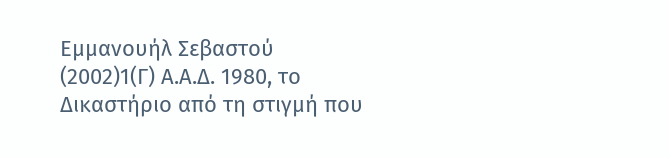Εμμανουήλ Σεβαστού
(2002)1(Γ) Α.Α.Δ. 1980, το Δικαστήριο από τη στιγμή που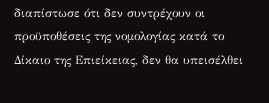διαπίστωσε ότι δεν συντρέχουν οι προϋποθέσεις της νομολογίας κατά το Δίκαιο της Επιείκειας, δεν θα υπεισέλθει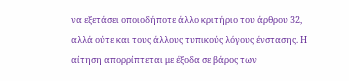να εξετάσει οποιοδήποτε άλλο κριτήριο του άρθρου 32, αλλά ούτε και τους άλλους τυπικούς λόγους ένστασης. Η αίτηση απορρίπτεται με έξοδα σε βάρος των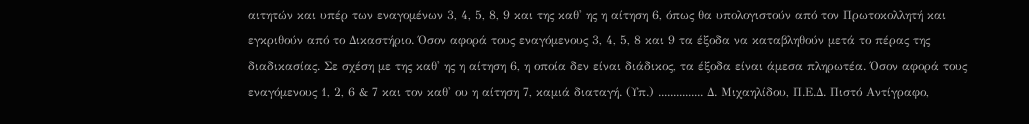αιτητών και υπέρ των εναγομένων 3, 4, 5, 8, 9 και της καθ' ης η αίτηση 6, όπως θα υπολογιστούν από τον Πρωτοκολλητή και εγκριθούν από το Δικαστήριο. Όσον αφορά τους εναγόμενους 3, 4, 5, 8 και 9 τα έξοδα να καταβληθούν μετά το πέρας της διαδικασίας. Σε σχέση με της καθ' ης η αίτηση 6, η οποία δεν είναι διάδικος, τα έξοδα είναι άμεσα πληρωτέα. Όσον αφορά τους εναγόμενους 1, 2, 6 & 7 και τον καθ' ου η αίτηση 7, καμιά διαταγή. (Υπ.) ............... Δ. Μιχαηλίδου, Π.Ε.Δ. Πιστό Αντίγραφο,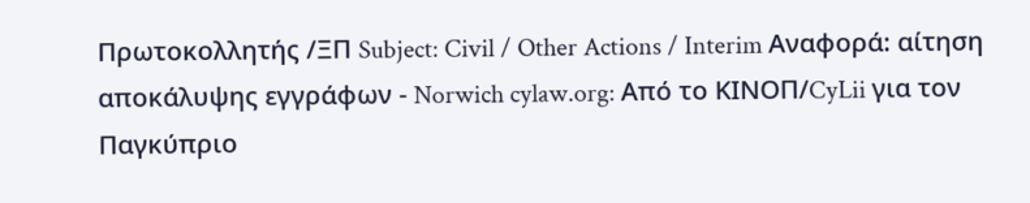Πρωτοκολλητής /ΞΠ Subject: Civil / Other Actions / Interim Αναφορά: αίτηση αποκάλυψης εγγράφων - Norwich cylaw.org: Από το ΚΙΝOΠ/CyLii για τον Παγκύπριο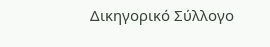Δικηγορικό Σύλλογο